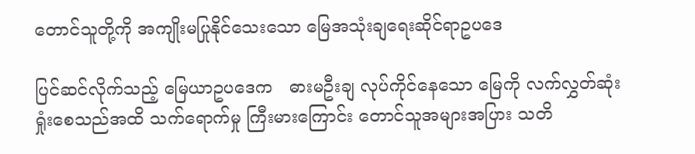တောင်သူတို့ကို အကျိုးမပြုနိုင်သေးသော မြေအသုံးချရေးဆိုင်ရာဥပဒေ

ပြင်ဆင်လိုက်သည့် မြေယာဥပဒေက   ဓားမဦးချ လုပ်ကိုင်နေသော မြေကို လက်လွှတ်ဆုံးရှုံးစေသည်အထိ သက်ရောက်မှု ကြီးမားကြောင်း တောင်သူအများအပြား သတိ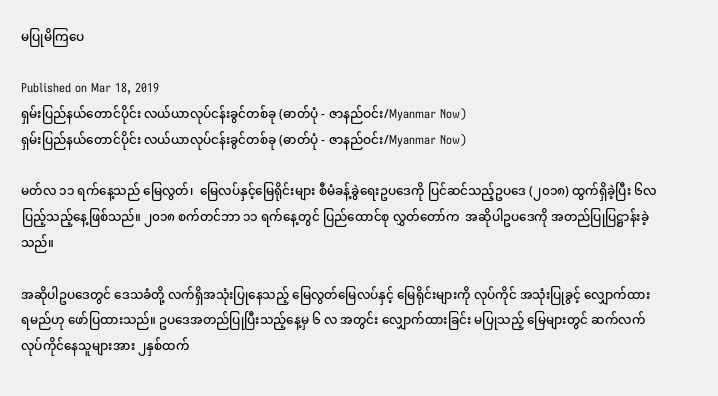မပြုမိကြပေ

Published on Mar 18, 2019
ရှမ်းပြည်နယ်တောင်ပိုင်း လယ်ယာလုပ်ငန်းခွင်တစ်ခု (ဓာတ်ပုံ - ဇာနည်ဝင်း/Myanmar Now)
ရှမ်းပြည်နယ်တောင်ပိုင်း လယ်ယာလုပ်ငန်းခွင်တစ်ခု (ဓာတ်ပုံ - ဇာနည်ဝင်း/Myanmar Now)

မတ်လ ၁၁ ရက်နေ့သည် မြေလွတ်၊  မြေလပ်နှင့်မြေရိုင်းများ စီမံခန့်ခွဲရေးဥပဒေကို ပြင်ဆင်သည့်ဥပဒေ (၂၀၁၈) ထွက်ရှိခဲ့ပြီး ၆လ ပြည့်သည့်နေ့ဖြစ်သည်။ ၂၀၁၈ စက်တင်ဘာ ၁၁ ရက်နေ့တွင် ပြည်ထောင်စု လွှတ်တော်က  အဆိုပါဥပဒေကို အတည်ပြုပြဋ္ဌာန်းခဲ့သည်။

အဆိုပါဥပဒေတွင် ဒေသခံတို့ လက်ရှိအသုံးပြုနေသည့် မြေလွတ်မြေလပ်နှင့် မြေရိုင်းများကို လုပ်ကိုင် အသုံးပြုခွင့် လျှောက်ထားရမည်ဟု ဖော်ပြထားသည်။ ဥပဒေအတည်ပြုပြီးသည့်နေ့မှ ၆ လ အတွင်း လျှောက်ထားခြင်း မပြုသည့် မြေများတွင် ဆက်လက် လုပ်ကိုင်နေသူများအား ၂နှစ်ထက်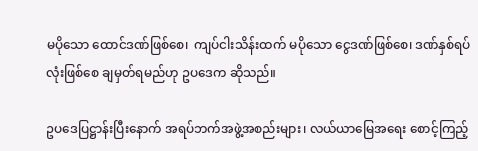မပိုသော ထောင်ဒဏ်ဖြစ်စေ၊  ကျပ်ငါးသိန်းထက် မပိုသော ငွေဒဏ်ဖြစ်စေ၊ ဒဏ်နှစ်ရပ်လုံးဖြစ်စေ ချမှတ်ရမည်ဟု ဥပဒေက ဆိုသည်။

ဥပဒေပြဋ္ဌာန်းပြီးနောက် အရပ်ဘက်အဖွဲ့အစည်းများ၊ လယ်ယာမြေအရေး စောင့်ကြည့်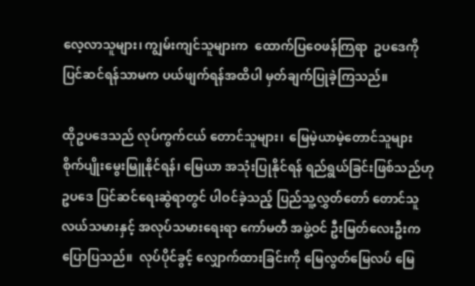လေ့လာသူများ၊ ကျွမ်းကျင်သူများက  ထောက်ပြဝေဖန်ကြရာ  ဥပဒေကို ပြင်ဆင်ရန်သာမက ပယ်ဖျက်ရန်အထိပါ မှတ်ချက်ပြုခဲ့ကြသည်။

ထိုဥပဒေသည် လုပ်ကွက်ငယ် တောင်သူများ၊  မြေမဲ့ယာမဲ့တောင်သူများ စိုက်ပျိုးမွေးမြူနိုင်ရန်၊ မြေယာ အသုံးပြုနိုင်ရန် ရည်ရွယ်ခြင်းဖြစ်သည်ဟု ဥပဒေ ပြင်ဆင်ရေးဆွဲရာတွင် ပါဝင်ခဲ့သည့် ပြည်သူ့လွှတ်တော် တောင်သူ လယ်သမားနှင့် အလုပ်သမားရေးရာ ကော်မတီ အဖွဲ့ဝင် ဦးမြတ်လေးဦးက ပြောပြသည်။  လုပ်ပိုင်ခွင့် လျှောက်ထားခြင်းကို မြေလွတ်မြေလပ် မြေ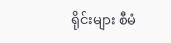ရိုင်းများ စီမံ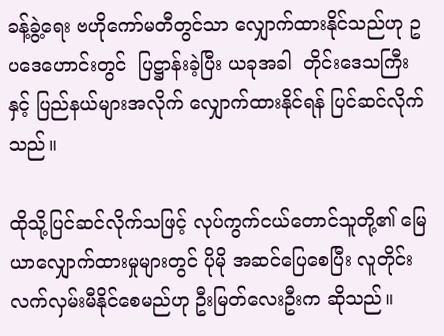ခန့်ခွဲ့ရေး ဗဟိုကော်မတီတွင်သာ လျှောက်ထားနိုင်သည်ဟု ဥပဒေဟောင်းတွင်  ပြဋ္ဌာန်းခဲ့ပြီး ယခုအခါ  တိုင်းဒေသကြီးနှင့် ပြည်နယ်များအလိုက် လျှောက်ထားနိုင်ရန် ပြင်ဆင်လိုက်သည်။

ထိုသို့ပြင်ဆင်လိုက်သဖြင့် လုပ်ကွက်ငယ်တောင်သူတို့၏ မြေယာလျှောက်ထားမှုများတွင် ပိုမို အဆင်ပြေစေပြီး လူတိုင်း လက်လှမ်းမီနိုင်စေမည်ဟု ဦးမြတ်လေးဦးက ဆိုသည်။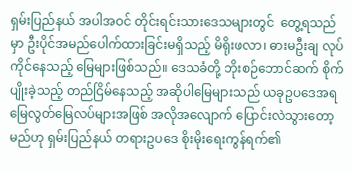ရှမ်းပြည်နယ် အပါအဝင် တိုင်းရင်းသားဒေသများတွင်  တွေ့ရသည်မှာ ဦးပိုင်အမည်ပေါက်ထားခြင်းမရှိသည့် မိရိုးဖလာ၊ ဓားမဦးချ လုပ်ကိုင်နေသည့် မြေများဖြစ်သည်။ ဒေသခံတို့ ဘိုးစဉ်ဘောင်ဆက် စိုက်ပျိုးခဲ့သည့် တည်ငြိမ်နေသည့် အဆိုပါမြေများသည် ယခုဥပဒေအရ မြေလွတ်မြေလပ်များအဖြစ် အလိုအလျောက် ပြောင်းလဲသွားတော့မည်ဟု ရှမ်းပြည်နယ် တရားဥပဒေ စိုးမိုးရေးကွန်ရက်၏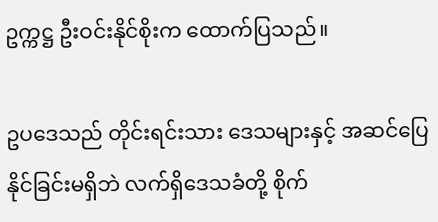ဥက္ကဋ္ဌ ဦးဝင်းနိုင်စိုးက ထောက်ပြသည်။

ဥပဒေသည် တိုင်းရင်းသား ဒေသများနှင့် အဆင်ပြေနိုင်ခြင်းမရှိဘဲ လက်ရှိဒေသခံတို့ စိုက်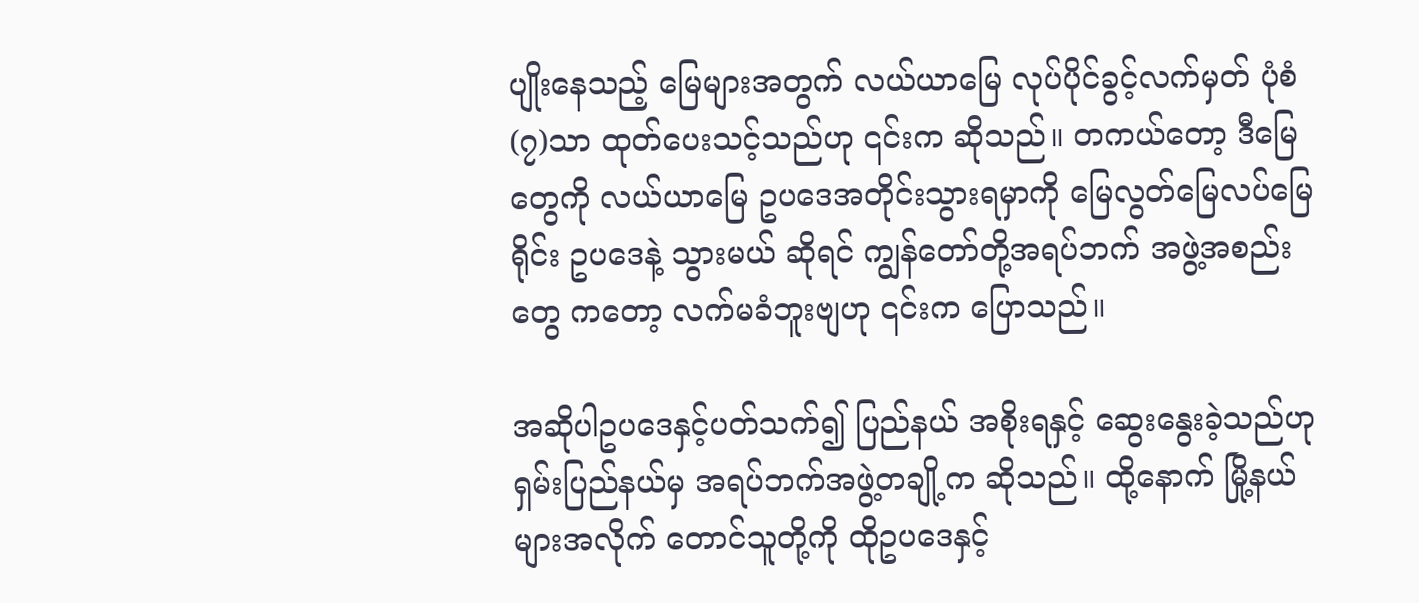ပျိုးနေသည့် မြေများအတွက် လယ်ယာမြေ လုပ်ပိုင်ခွင့်လက်မှတ် ပုံစံ(၇)သာ ထုတ်ပေးသင့်သည်ဟု ၎င်းက ဆိုသည်။ တကယ်တော့ ဒီမြေတွေကို လယ်ယာမြေ ဥပဒေအတိုင်းသွားရမှာကို မြေလွတ်မြေလပ်မြေရိုင်း ဥပဒေနဲ့ သွားမယ် ဆိုရင် ကျွန်တော်တို့အရပ်ဘက် အဖွဲ့အစည်းတွေ ကတော့ လက်မခံဘူးဗျဟု ၎င်းက ပြောသည်။

အဆိုပါဥပဒေနှင့်ပတ်သက်၍ ပြည်နယ် အစိုးရနှင့် ဆွေးနွေးခဲ့သည်ဟု ရှမ်းပြည်နယ်မှ အရပ်ဘက်အဖွဲ့တချို့က ဆိုသည်။ ထို့နောက် မြို့နယ်များအလိုက် တောင်သူတို့ကို ထိုဥပဒေနှင့်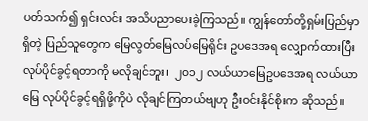ပတ်သက်၍ ရှင်းလင်း အသိပညာပေးခဲ့ကြသည်။ ကျွန်တော်တို့ရှမ်းပြည်မှာရှိတဲ့ ပြည်သူတွေက မြေလွတ်မြေလပ်မြေရိုင်း ဥပဒေအရ လျှောက်ထားပြီး လုပ်ပိုင်ခွင့်ရတာကို မလိုချင်ဘူး၊  ၂၀၁၂ လယ်ယာမြေဥပဒေအရ လယ်ယာမြေ လုပ်ပိုင်ခွင့်ရရှိဖို့ကိုပဲ လိုချင်ကြတယ်ဗျဟု ဦးဝင်းနိုင်စိုးက ဆိုသည်။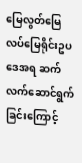မြေလွတ်မြေလပ်မြေရိုင်းဥပဒေအရ ဆက်လက်ဆောင်ရွက်ခြင်းကြောင့်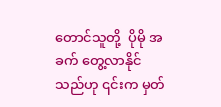တောင်သူတို့  ပိုမို အခက် တွေ့လာနိုင်သည်ဟု ၎င်းက မှတ်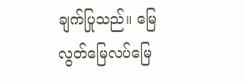ချက်ပြုသည်။ မြေလွတ်မြေလပ်မြေ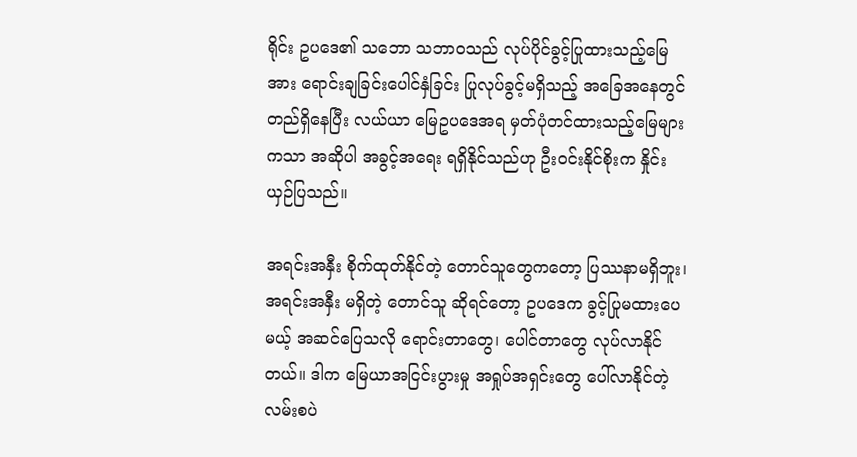ရိုင်း ဥပဒေ၏ သဘော သဘာဝသည် လုပ်ပိုင်ခွင့်ပြုထားသည့်မြေအား ရောင်းချခြင်းပေါင်နှံခြင်း ပြုလုပ်ခွင့်မရှိသည့် အခြေအနေတွင် တည်ရှိနေပြီး လယ်ယာ မြေဥပဒေအရ မှတ်ပုံတင်ထားသည့်မြေများကသာ အဆိုပါ အခွင့်အရေး ရရှိနိုင်သည်ဟု ဦးဝင်းနိုင်စိုးက နှိုင်းယှဉ်ပြသည်။

အရင်းအနှီး စိုက်ထုတ်နိုင်တဲ့ တောင်သူတွေကတော့ ပြဿနာမရှိဘူး၊ အရင်းအနှီး မရှိတဲ့ တောင်သူ ဆိုရင်တော့ ဥပဒေက ခွင့်ပြုမထားပေမယ့် အဆင်ပြေသလို ရောင်းတာတွေ၊ ပေါင်တာတွေ လုပ်လာနိုင်တယ်။ ဒါက မြေယာအငြင်းပွားမှု အရှုပ်အရှင်းတွေ ပေါ်လာနိုင်တဲ့လမ်းစပဲ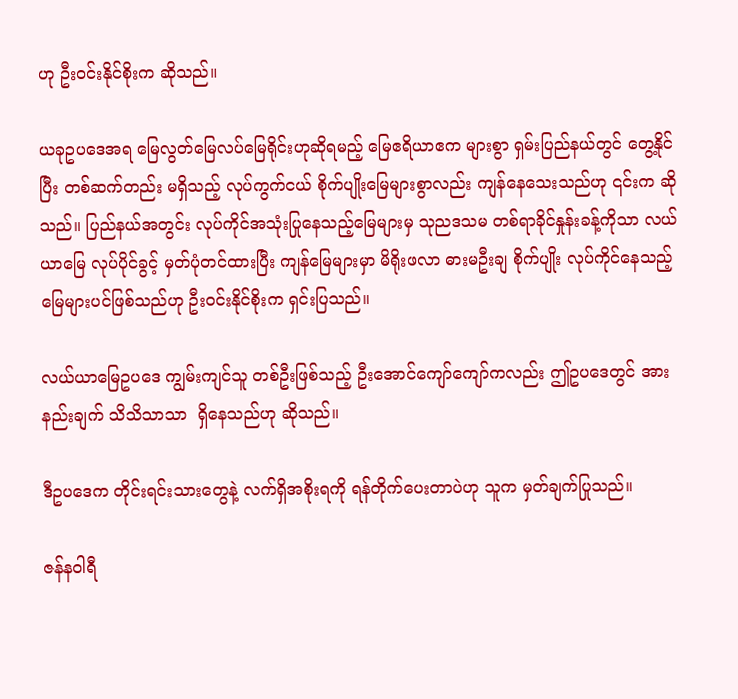ဟု ဦးဝင်းနိုင်စိုးက ဆိုသည်။

ယခုဥပဒေအရ မြေလွတ်မြေလပ်မြေရိုင်းဟုဆိုရမည့် မြေဧရိယာဧက များစွာ ရှမ်းပြည်နယ်တွင် တွေ့နိုင်ပြီး တစ်ဆက်တည်း မရှိသည့် လုပ်ကွက်ငယ် စိုက်ပျိုးမြေများစွာလည်း ကျန်နေသေးသည်ဟု ၎င်းက ဆိုသည်။ ပြည်နယ်အတွင်း လုပ်ကိုင်အသုံးပြုနေသည့်မြေများမှ သုညဒသမ တစ်ရာခိုင်နှုန်းခန့်ကိုသာ လယ်ယာမြေ လုပ်ပိုင်ခွင့် မှတ်ပုံတင်ထားပြီး ကျန်မြေများမှာ မိရိုးဖလာ ဓားမဦးချ စိုက်ပျိုး လုပ်ကိုင်နေသည့် မြေများပင်ဖြစ်သည်ဟု ဦးဝင်းနိုင်စိုးက ရှင်းပြသည်။

လယ်ယာမြေဥပဒေ ကျွမ်းကျင်သူ တစ်ဦးဖြစ်သည့် ဦးအောင်ကျော်ကျော်ကလည်း ဤဥပဒေတွင် အားနည်းချက် သိသိသာသာ  ရှိနေသည်ဟု ဆိုသည်။

ဒီဥပဒေက တိုင်းရင်းသားတွေနဲ့ လက်ရှိအစိုးရကို ရန်တိုက်ပေးတာပဲဟု သူက မှတ်ချက်ပြုသည်။

ဇန်နဝါရီ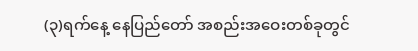(၃)ရက်နေ့ နေပြည်တော် အစည်းအဝေးတစ်ခုတွင်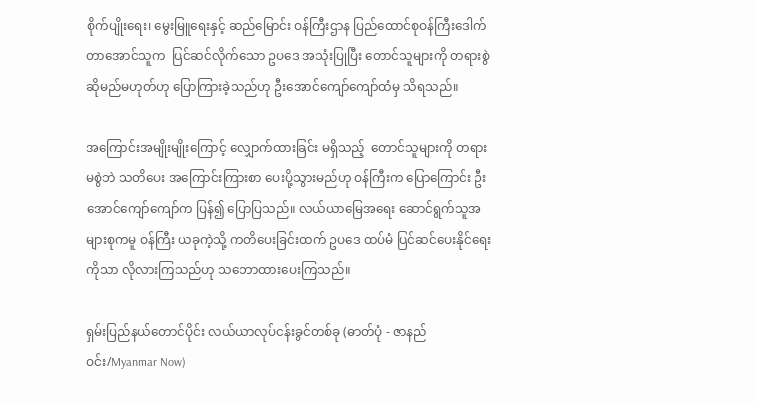စိုက်ပျိုးရေး၊ မွေးမြူရေးနှင့် ဆည်မြောင်း ဝန်ကြီးဌာန ပြည်ထောင်စုဝန်ကြီးဒေါက်တာအောင်သူက  ပြင်ဆင်လိုက်သော ဥပဒေ အသုံးပြုပြီး တောင်သူများကို တရားစွဲဆိုမည်မဟုတ်ဟု ပြောကြားခဲ့သည်ဟု ဦးအောင်ကျော်ကျော်ထံမှ သိရသည်။

အကြောင်းအမျိုးမျိုးကြောင့် လျှောက်ထားခြင်း မရှိသည့်  တောင်သူများကို တရားမစွဲဘဲ သတိပေး အကြောင်းကြားစာ ပေးပို့သွားမည်ဟု ဝန်ကြီးက ပြောကြောင်း ဦးအောင်ကျော်ကျော်က ပြန်၍ ပြောပြသည်။ လယ်ယာမြေအရေး ဆောင်ရွက်သူအများစုကမူ ဝန်ကြီး ယခုကဲ့သို့ ကတိပေးခြင်းထက် ဥပဒေ ထပ်မံ ပြင်ဆင်ပေးနိုင်ရေးကိုသာ လိုလားကြသည်ဟု သဘောထားပေးကြသည်။

ရှမ်းပြည်နယ်တောင်ပိုင်း လယ်ယာလုပ်ငန်းခွင်တစ်ခု (ဓာတ်ပုံ - ဇာနည်ဝင်း/Myanmar Now)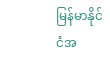မြန်မာနိုင်ငံအ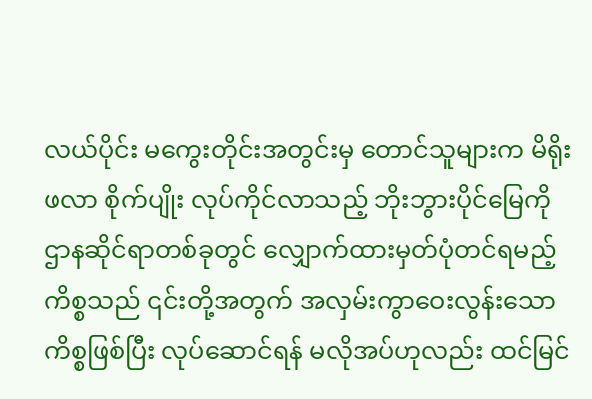လယ်ပိုင်း မကွေးတိုင်းအတွင်းမှ တောင်သူများက မိရိုးဖလာ စိုက်ပျိုး လုပ်ကိုင်လာသည့် ဘိုးဘွားပိုင်မြေကို ဌာနဆိုင်ရာတစ်ခုတွင် လျှောက်ထားမှတ်ပုံတင်ရမည့် ကိစ္စသည် ၎င်းတို့အတွက် အလှမ်းကွာဝေးလွန်းသော ကိစ္စဖြစ်ပြီး လုပ်ဆောင်ရန် မလိုအပ်ဟုလည်း ထင်မြင်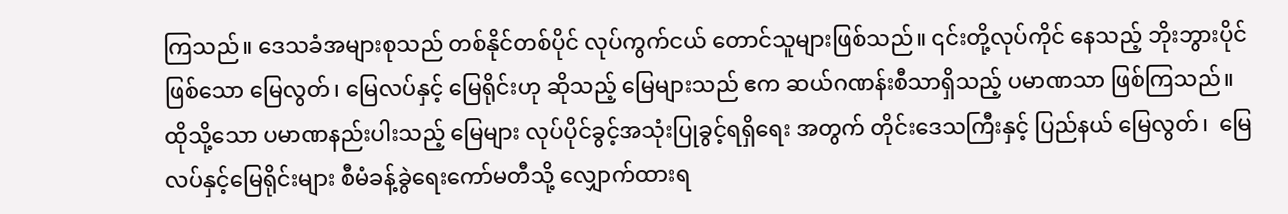ကြသည်။ ဒေသခံအများစုသည် တစ်နိုင်တစ်ပိုင် လုပ်ကွက်ငယ် တောင်သူများဖြစ်သည်။ ၎င်းတို့လုပ်ကိုင် နေသည့် ဘိုးဘွားပိုင်ဖြစ်သော မြေလွတ်၊ မြေလပ်နှင့် မြေရိုင်းဟု ဆိုသည့် မြေများသည် ဧက ဆယ်ဂဏန်းစီသာရှိသည့် ပမာဏသာ ဖြစ်ကြသည်။ ထိုသို့သော ပမာဏနည်းပါးသည့် မြေများ လုပ်ပိုင်ခွင့်အသုံးပြုခွင့်ရရှိရေး အတွက် တိုင်းဒေသကြီးနှင့် ပြည်နယ် မြေလွတ်၊  မြေလပ်နှင့်မြေရိုင်းများ စီမံခန့်ခွဲရေးကော်မတီသို့ လျှောက်ထားရ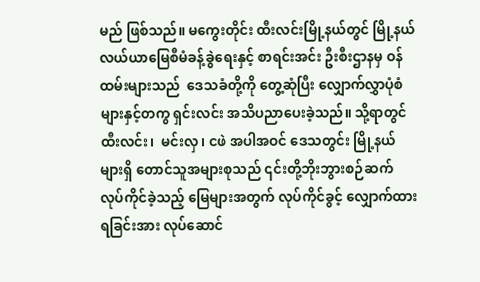မည် ဖြစ်သည်။ မကွေးတိုင်း ထီးလင်းမြို့နယ်တွင် မြို့နယ် လယ်ယာမြေစီမံခန့်ခွဲရေးနှင့် စာရင်းအင်း ဦးစီးဌာနမှ ဝန်ထမ်းများသည်  ဒေသခံတို့ကို တွေ့ဆုံပြီး လျှောက်လွှာပုံစံများနှင့်တကွ ရှင်းလင်း အသိပညာပေးခဲ့သည်။ သို့ရာတွင်  ထီးလင်း၊  မင်းလှ၊ ငဖဲ အပါအဝင် ဒေသတွင်း မြို့နယ်များရှိ တောင်သူအများစုသည် ၎င်းတို့ဘိုးဘွားစဉ်ဆက် လုပ်ကိုင်ခဲ့သည့် မြေများအတွက် လုပ်ကိုင်ခွင့် လျှောက်ထားရခြင်းအား လုပ်ဆောင်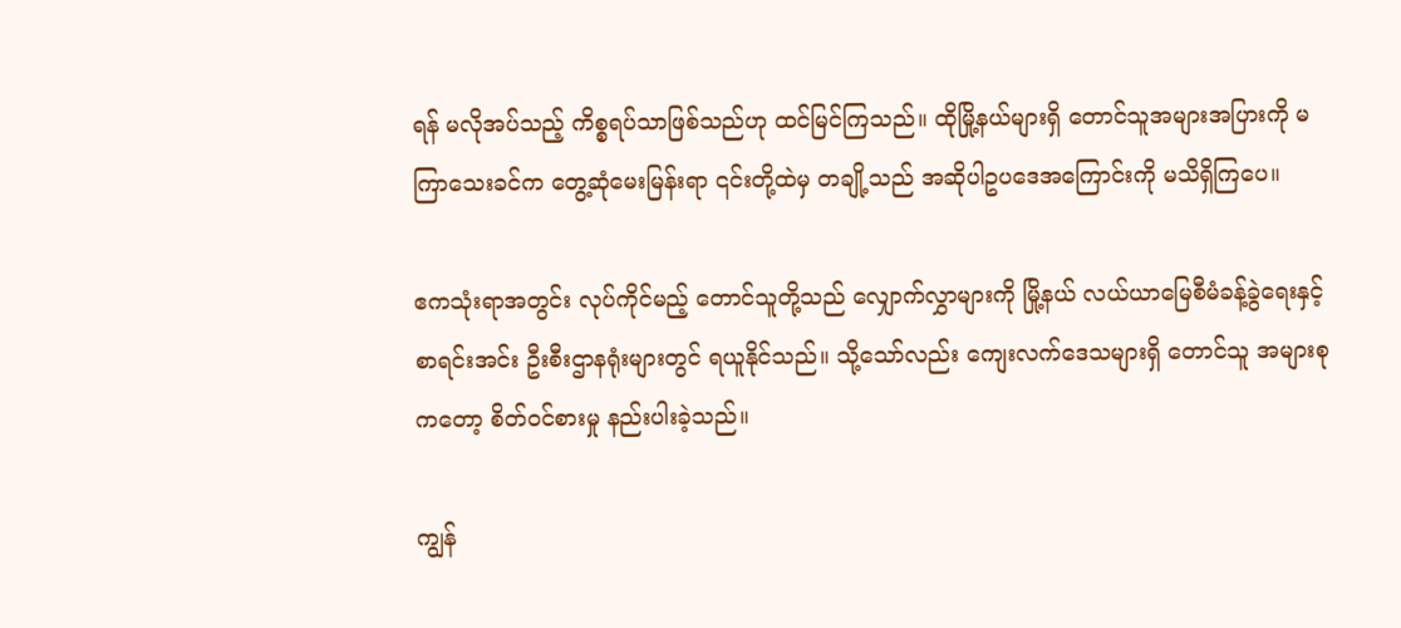ရန် မလိုအပ်သည့် ကိစ္စရပ်သာဖြစ်သည်ဟု ထင်မြင်ကြသည်။ ထိုမြို့နယ်များရှိ တောင်သူအများအပြားကို မကြာသေးခင်က တွေ့ဆုံမေးမြန်းရာ ၎င်းတို့ထဲမှ တချို့သည် အဆိုပါဥပဒေအကြောင်းကို မသိရှိကြပေ။

ဧကသုံးရာအတွင်း လုပ်ကိုင်မည့် တောင်သူတို့သည် လျှောက်လွှာများကို မြို့နယ် လယ်ယာမြေစီမံခန့်ခွဲရေးနှင့် စာရင်းအင်း ဦးစီးဌာနရုံးများတွင် ရယူနိုင်သည်။ သို့သော်လည်း ကျေးလက်ဒေသများရှိ တောင်သူ အများစုကတော့ စိတ်ဝင်စားမှု နည်းပါးခဲ့သည်။

ကျွန်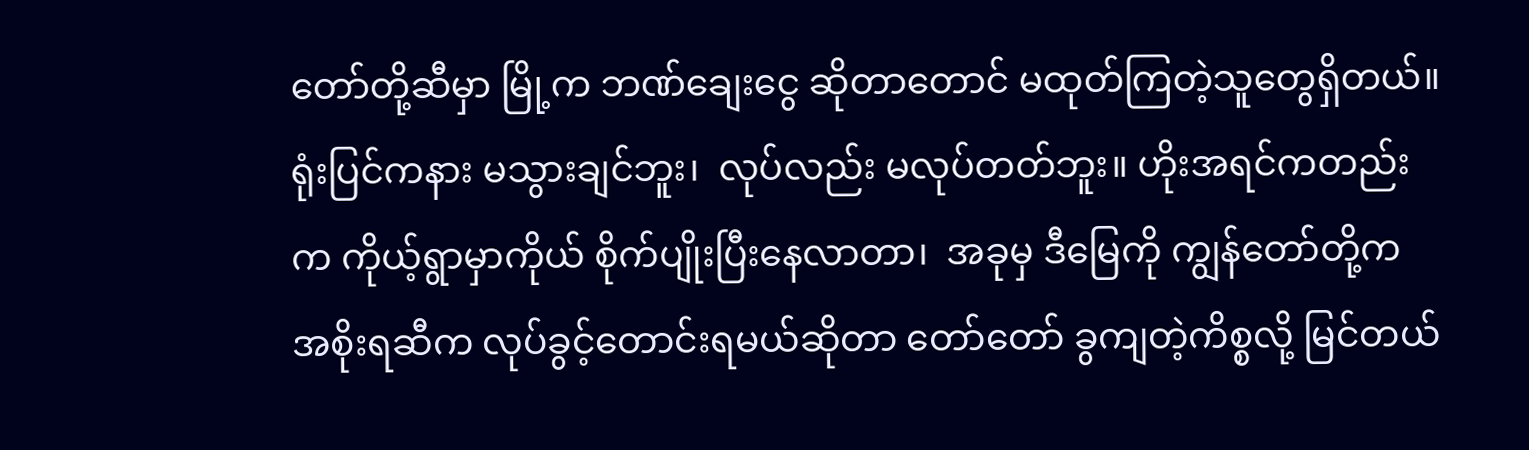တော်တို့ဆီမှာ မြို့က ဘဏ်ချေးငွေ ဆိုတာတောင် မထုတ်ကြတဲ့သူတွေရှိတယ်။ ရုံးပြင်ကနား မသွားချင်ဘူး၊  လုပ်လည်း မလုပ်တတ်ဘူး။ ဟိုးအရင်ကတည်းက ကိုယ့်ရွာမှာကိုယ် စိုက်ပျိုးပြီးနေလာတာ၊  အခုမှ ဒီမြေကို ကျွန်တော်တို့က အစိုးရဆီက လုပ်ခွင့်တောင်းရမယ်ဆိုတာ တော်တော် ခွကျတဲ့ကိစ္စလို့ မြင်တယ်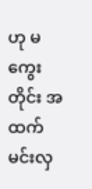ဟု မကွေးတိုင်း အထက်မင်းလှ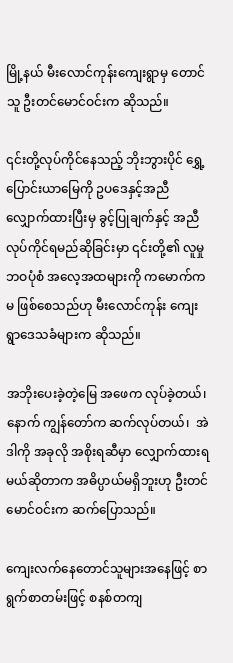မြို့နယ် မီးလောင်ကုန်းကျေးရွာမှ တောင်သူ ဦးတင်မောင်ဝင်းက ဆိုသည်။

၎င်းတို့လုပ်ကိုင်နေသည့် ဘိုးဘွားပိုင် ရွှေ့ပြောင်းယာမြေကို ဥပဒေနှင့်အညီ လျှောက်ထားပြီးမှ ခွင့်ပြုချက်နှင့် အညီ လုပ်ကိုင်ရမည်ဆိုခြင်းမှာ ၎င်းတို့၏ လူမှုဘဝပုံစံ အလေ့အထများကို ကမောက်ကမ ဖြစ်စေသည်ဟု မီးလောင်ကုန်း ကျေးရွာဒေသခံများက ဆိုသည်။

အဘိုးပေးခဲ့တဲ့မြေ အဖေက လုပ်ခဲ့တယ်၊ နောက် ကျွန်တော်က ဆက်လုပ်တယ်၊  အဲဒါကို အခုလို အစိုးရဆီမှာ လျှောက်ထားရမယ်ဆိုတာက အဓိပ္ပာယ်မရှိဘူးဟု ဦးတင်မောင်ဝင်းက ဆက်ပြောသည်။

ကျေးလက်နေတောင်သူများအနေဖြင့် စာရွက်စာတမ်းဖြင့် စနစ်တကျ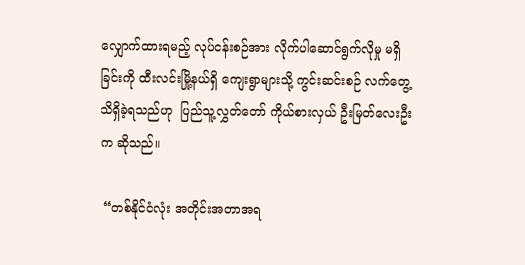လျှောက်ထားရမည့် လုပ်ငန်းစဉ်အား လိုက်ပါဆောင်ရွက်လိုမှု မရှိခြင်းကို ထီးလင်းမြို့နယ်ရှိ ကျေးရွာများသို့ ကွင်းဆင်းစဉ် လက်တွေ့သိရှိခဲ့ရသည်ဟု  ပြည်သူ့လွှတ်တော် ကိုယ်စားလှယ် ဦးမြတ်လေးဦးက ဆိုသည်။

 “တစ်နိုင်ငံလုံး အတိုင်းအတာအရ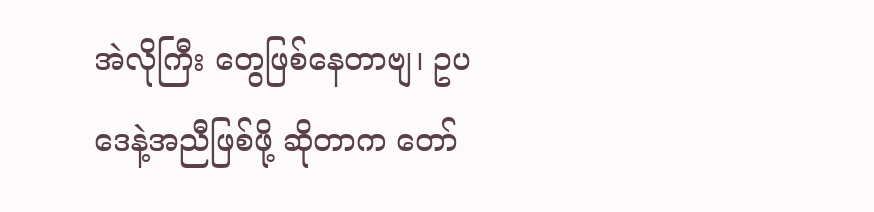အဲလိုကြီး တွေဖြစ်နေတာဗျ၊ ဥပဒေနဲ့အညီဖြစ်ဖို့ ဆိုတာက တော်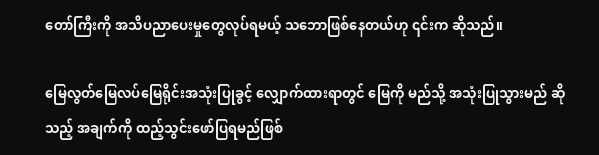တော်ကြီးကို အသိပညာပေးမှုတွေလုပ်ရမယ့် သဘောဖြစ်နေတယ်ဟု ၎င်းက ဆိုသည်။

မြေလွတ်မြေလပ်မြေရိုင်းအသုံးပြုခွင့် လျှောက်ထားရာတွင် မြေကို မည်သို့ အသုံးပြုသွားမည် ဆိုသည့် အချက်ကို ထည့်သွင်းဖော်ပြရမည်ဖြစ်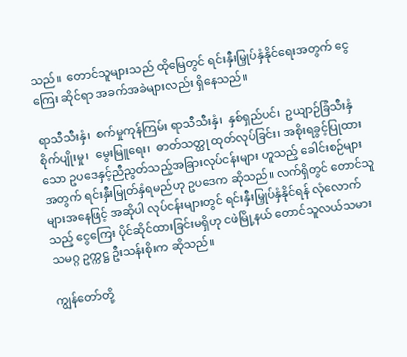သည်။  တောင်သူများသည် ထိုမြေတွင် ရင်းနှီးမြှုပ်နှံနိုင်ရေးအတွက် ငွေကြေး ဆိုင်ရာ အခက်အခဲများလည်း ရှိနေသည်။

ရာသီသီးနှံ၊  စက်မှုကုန်ကြမ်း ရာသီသီးနှံ၊  နှစ်ရှည်ပင်၊  ဥယျာဉ်ခြံသီးနှံစိုက်ပျိုးမှု၊  မွေးမြူရေး၊  ဓာတ်သတ္ထု ထုတ်လုပ်ခြင်း၊ အစိုးရခွင့်ပြုထားသော ဥပဒေနှင့်ညီညွတ်သည့်အခြားလုပ်ငန်းများ ဟူသည့် ခေါင်းစဉ်များ အတွက် ရင်းနှီးမြုတ်နှံရမည်ဟု ဥပဒေက ဆိုသည်။ လက်ရှိတွင် တောင်သူများအနေဖြင့် အဆိုပါ လုပ်ငန်းများတွင် ရင်းနှီးမြှုပ်နှံနိုင်ရန် လုံလောက်သည့် ငွေကြေး ပိုင်ဆိုင်ထားခြင်းမရှိဟု ငဖဲမြို့နယ် တောင်သူလယ်သမား သမဂ္ဂ ဥက္ကဋ္ဌ ဦးသန်းစိုးက ဆိုသည်။

ကျွန်တော်တို့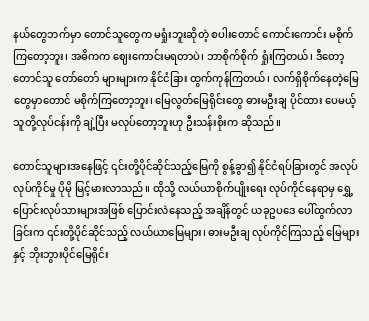နယ်တွေဘက်မှာ တောင်သူတွေက မရှုံးဘူးဆိုတဲ့ စပါးတောင် ကောင်းကောင်း မစိုက်ကြတော့ဘူး၊ အဓိကက ဈေးကောင်းမရတာပဲ၊ ဘာစိုက်စိုက် ရှုံးကြတယ်၊ ဒီတော့ တောင်သူ တော်တော် များများက နိုင်ငံခြား ထွက်ကုန်ကြတယ်၊ လက်ရှိစိုက်နေတဲ့မြေတွေမှာတောင် မစိုက်ကြတော့ဘူး၊ မြေလွတ်မြေရိုင်းတွေ ဓားမဦးချ ပိုင်ထား ပေမယ့် သူတို့လုပ်ငန်းကို ချဲ့ပြီး မလုပ်တော့ဘူးဟု ဦးသန်းစိုးက ဆိုသည်။

တောင်သူများအနေဖြင့် ၎င်းတို့ပိုင်ဆိုင်သည့်မြေကို စွန့်ခွာ၍ နိုင်ငံရပ်ခြားတွင် အလုပ်လုပ်ကိုင်မှု ပိုမို မြင့်မားလာသည်။ ထိုသို့ လယ်ယာစိုက်ပျိုးရေး လုပ်ကိုင်နေရာမှ ရွှေ့ပြောင်းလုပ်သားများအဖြစ် ပြောင်းလဲနေသည့် အချိန်တွင် ယခုဥပဒေ ပေါ်ထွက်လာခြင်းက ၎င်းတို့ပိုင်ဆိုင်သည့် လယ်ယာမြေများ၊ ဓားမဦးချ လုပ်ကိုင်ကြသည့် မြေများနှင့် ဘိုးဘွားပိုင်မြေရိုင်း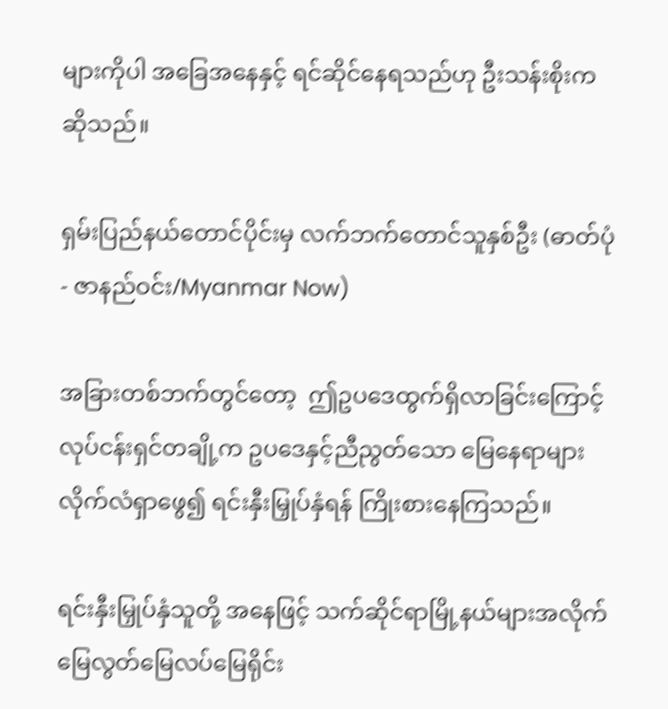များကိုပါ အခြေအနေနှင့် ရင်ဆိုင်နေရသည်ဟု ဦးသန်းစိုးက ဆိုသည်။

ရှမ်းပြည်နယ်တောင်ပိုင်းမှ လက်ဘက်တောင်သူနှစ်ဦး (ဓာတ်ပုံ - ဇာနည်ဝင်း/Myanmar Now)

အခြားတစ်ဘက်တွင်တော့  ဤဥပဒေထွက်ရှိလာခြင်းကြောင့်  လုပ်ငန်းရှင်တချို့က ဥပဒေနှင့်ညီညွတ်သော မြေနေရာများ လိုက်လံရှာဖွေ၍ ရင်းနှီးမြှုပ်နှံရန် ကြိုးစားနေကြသည်။

ရင်းနှီးမြှုပ်နှံသူတို့ အနေဖြင့် သက်ဆိုင်ရာမြို့နယ်များအလိုက် မြေလွတ်မြေလပ်မြေရိုင်း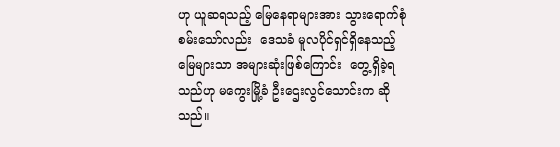ဟု ယူဆရသည့် မြေနေရာများအား သွားရောက်စုံစမ်းသော်လည်း  ဒေသခံ မူလပိုင်ရှင်ရှိနေသည့်မြေများသာ အများဆုံးဖြစ်ကြောင်း  တွေ့ရှိခဲ့ရသည်ဟု မကွေးမြို့ခံ ဦးဌေးလွင်သောင်းက ဆိုသည်။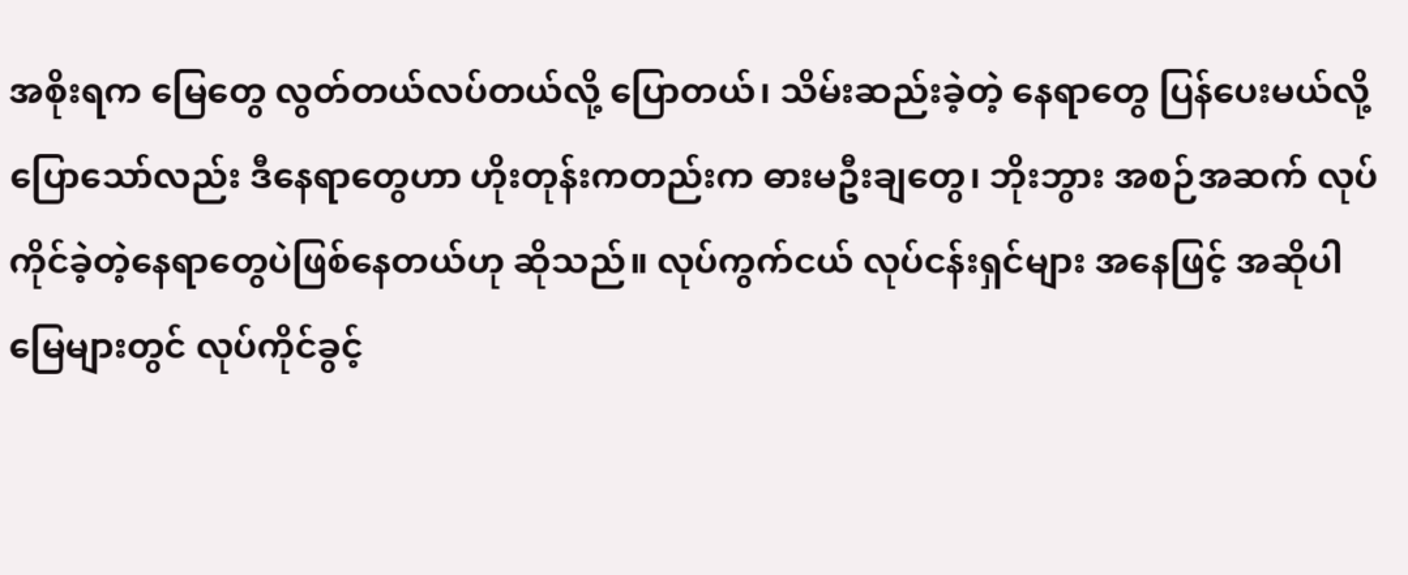အစိုးရက မြေတွေ လွတ်တယ်လပ်တယ်လို့ ပြောတယ်၊ သိမ်းဆည်းခဲ့တဲ့ နေရာတွေ ပြန်ပေးမယ်လို့ ပြောသော်လည်း ဒီနေရာတွေဟာ ဟိုးတုန်းကတည်းက ဓားမဦးချတွေ၊ ဘိုးဘွား အစဉ်အဆက် လုပ်ကိုင်ခဲ့တဲ့နေရာတွေပဲဖြစ်နေတယ်ဟု ဆိုသည်။ လုပ်ကွက်ငယ် လုပ်ငန်းရှင်များ အနေဖြင့် အဆိုပါ မြေများတွင် လုပ်ကိုင်ခွင့်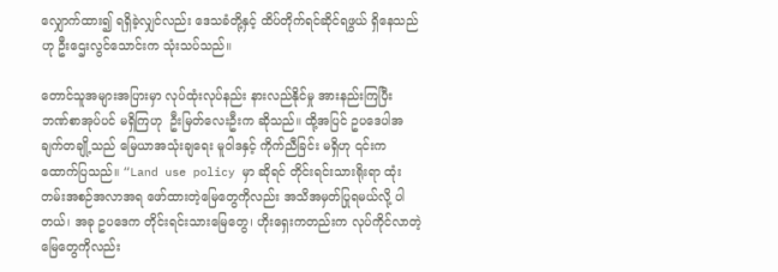လျှောက်ထား၍ ရရှိခဲ့လျှင်လည်း ဒေသခံတို့နှင့် ထိပ်တိုက်ရင်ဆိုင်ရဖွယ် ရှိနေသည်ဟု ဦးဌေးလွင်သောင်းက သုံးသပ်သည်။

တောင်သူအများအပြားမှာ လုပ်ထုံးလုပ်နည်း နားလည်နိုင်မှု အားနည်းကြပြီး ဘဏ်စာအုပ်ပင် မရှိကြဟု  ဦးမြတ်လေးဦးက ဆိုသည်။ ထို့အပြင် ဥပဒေပါအချက်တချို့သည် မြေယာအသုံးချရေး မူဝါဒနှင့် ကိုက်ညီခြင်း မရှိဟု ၎င်းက ထောက်ပြသည်။ “Land use policy မှာ ဆိုရင် တိုင်းရင်းသားရိုးရာ ထုံးတမ်းအစဉ်အလာအရ ဖော်ထားတဲ့မြေတွေကိုလည်း အသိအမှတ်ပြုရမယ်လို့ ပါတယ်၊ အခု ဥပဒေက တိုင်းရင်းသားမြေတွေ၊ ဟိုးရှေးကတည်းက လုပ်ကိုင်လာတဲ့မြေတွေကိုလည်း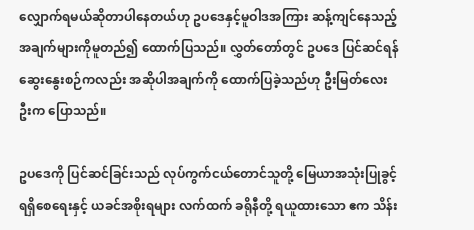လျှောက်ရမယ်ဆိုတာပါနေတယ်ဟု ဥပဒေနှင့်မူဝါဒအကြား ဆန့်ကျင်နေသည့် အချက်များကိုမူတည်၍ ထောက်ပြသည်။ လွှတ်တော်တွင် ဥပဒေ ပြင်ဆင်ရန် ဆွေးနွေးစဉ်ကလည်း အဆိုပါအချက်ကို ထောက်ပြခဲ့သည်ဟု ဦးမြတ်လေးဦးက ပြောသည်။

ဥပဒေကို ပြင်ဆင်ခြင်းသည် လုပ်ကွက်ငယ်တောင်သူတို့ မြေယာအသုံးပြုခွင့်ရရှိစေရေးနှင့် ယခင်အစိုးရများ လက်ထက် ခရိုနီတို့ ရယူထားသော ဧက သိန်း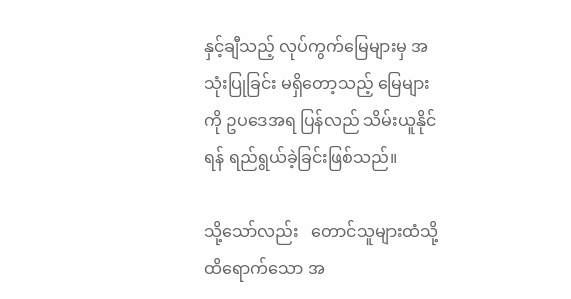နှင့်ချီသည့် လုပ်ကွက်မြေများမှ အသုံးပြုခြင်း မရှိတော့သည့် မြေများကို ဥပဒေအရ ပြန်လည် သိမ်းယူနိုင်ရန် ရည်ရွယ်ခဲ့ခြင်းဖြစ်သည်။

သို့သော်လည်း   တောင်သူများထံသို့ ထိရောက်သော အ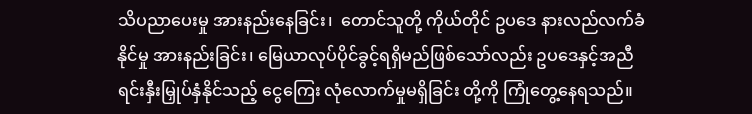သိပညာပေးမှု အားနည်းနေခြင်း၊  တောင်သူတို့ ကိုယ်တိုင် ဥပဒေ နားလည်လက်ခံနိုင်မှု အားနည်းခြင်း၊ မြေယာလုပ်ပိုင်ခွင့်ရရှိမည်ဖြစ်သော်လည်း ဥပဒေနှင့်အညီ ရင်းနှီးမြှုပ်နှံနိုင်သည့် ငွေကြေး လုံလောက်မှုမရှိခြင်း တို့ကို ကြုံတွေ့နေရသည်။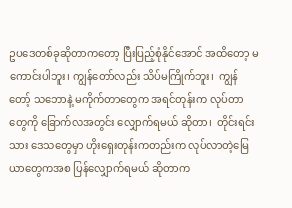ဥပဒေတစ်ခုဆိုတာကတော့ ပြီးပြည့်စုံနိုင်အောင် အထိတော့ မကောင်းပါဘူး၊ ကျွန်တော်လည်း သိပ်မကြိုက်ဘူး၊  ကျွန်တော့် သဘောနဲ့ မကိုက်တာတွေက အရင်တုန်းက လုပ်တာတွေကို ခြောက်လအတွင်း လျှောက်ရမယ် ဆိုတာ၊  တိုင်းရင်းသား ဒေသတွေမှာ ဟိုးရှေးတုန်းကတည်းက လုပ်လာတဲ့မြေယာတွေကအစ ပြန်လျှောက်ရမယ် ဆိုတာက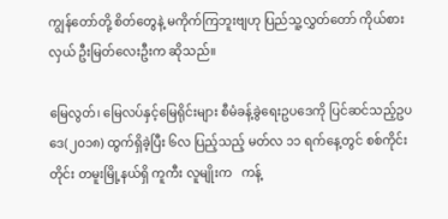ကျွန်တော်တို့ စိတ်တွေနဲ့ မကိုက်ကြဘူးဗျဟု ပြည်သူ့လွှတ်တော် ကိုယ်စားလှယ် ဦးမြတ်လေးဦးက ဆိုသည်။

မြေလွတ်၊ မြေလပ်နှင့်မြေရိုင်းများ စီမံခန့်ခွဲရေးဥပဒေကို ပြင်ဆင်သည့်ဥပဒေ(၂၀၁၈) ထွက်ရှိခဲ့ပြီး ၆လ ပြည့်သည့် မတ်လ ၁၁ ရက်နေ့တွင် စစ်ကိုင်းတိုင်း တမူးမြို့နယ်ရှိ ကူကီး လူမျိုးက   ကန့်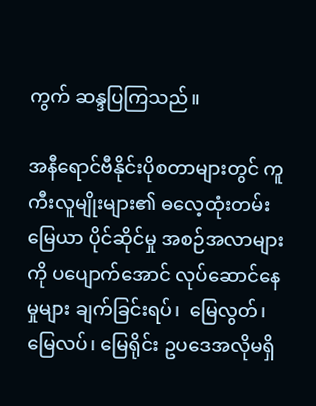ကွက် ဆန္ဒပြကြသည်။

အနီရောင်ဗီနိုင်းပိုစတာများတွင် ကူကီးလူမျိုးများ၏ ဓလေ့ထုံးတမ်း မြေယာ ပိုင်ဆိုင်မှု အစဉ်အလာများကို ပပျောက်အောင် လုပ်ဆောင်နေမှုများ ချက်ခြင်းရပ်၊  မြေလွတ်၊ မြေလပ်၊ မြေရိုင်း ဥပဒေအလိုမရှိ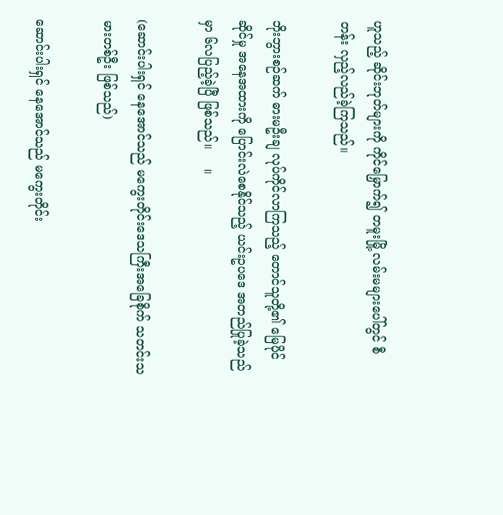ဟူသည့် ဆိုင်းဘုတ်များကို ကိုင်မြှောက်၍ တမူးမြို့ လမ်းမများပေါ်တွင် စီတန်း လှည့်လည်ခဲ့ကြသည်။

ဘိုးဘွားစဉ်ဆက် ဓားမဦးချ လုပ်ကိုင်လာကြသည့် တောင်သူတို့၏ မြေပိုင်ဆိုင်မှု အနေအထားကို ပြောင်းလဲစေနိုင်သည့် ယင်းဥပဒေ အတည်ပြုခဲ့သည်မှာ ၆လပြည့်ခဲ့ပြီ ဖြစ်သည်။     ။

(ဆောင်းပါးရှင် နေအောင်သည် မကွေးတိုင်းဒေသကြီးအခြေစိုက် သတင်းသမားတစ်ဦး ဖြစ်သည်)

ဆောင်းပါးရှင် နေအောင်သည် မကွေးတိုင်း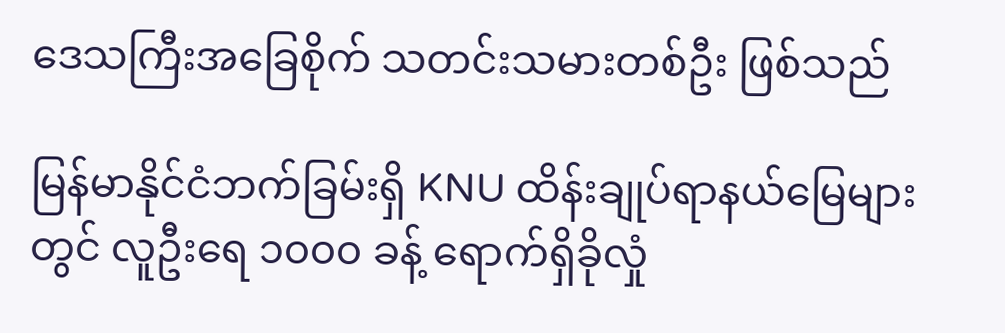ဒေသကြီးအခြေစိုက် သတင်းသမားတစ်ဦး ဖြစ်သည်

မြန်မာနိုင်ငံဘက်ခြမ်းရှိ KNU ထိန်းချုပ်ရာနယ်မြေများတွင် လူဦးရေ ၁၀၀၀ ခန့် ရောက်ရှိခိုလှုံ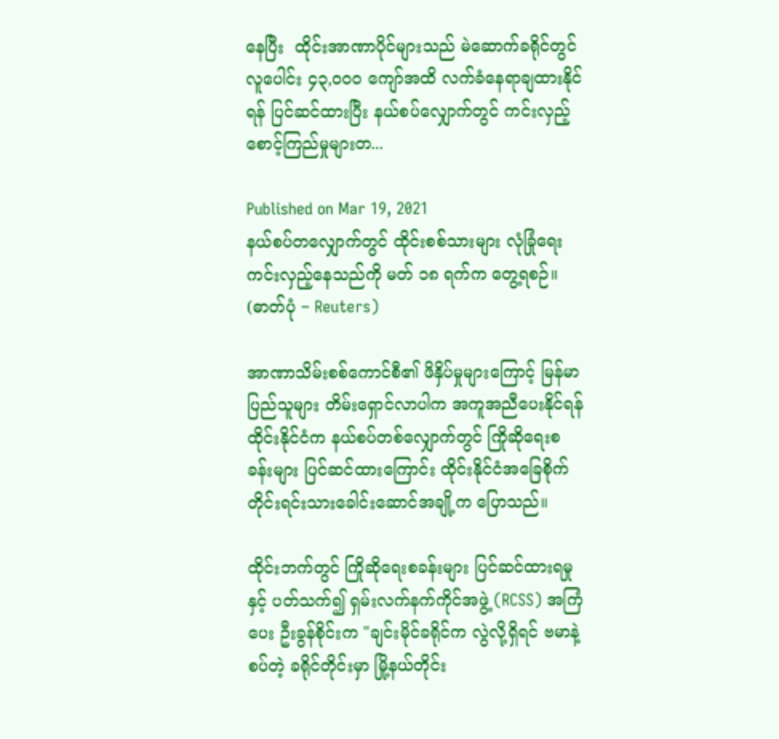နေပြီး  ထိုင်းအာဏာပိုင်များသည် မဲဆောက်ခရိုင်တွင် လူပေါင်း ၄၃,၀၀၀ ကျော်အထိ လက်ခံနေရာချထားနိုင်ရန် ပြင်ဆင်ထားပြီး နယ်စပ်လျှောက်တွင် ကင်းလှည့်စောင့်ကြည်မှုများတ...

Published on Mar 19, 2021
နယ်စပ်တလျှောက်တွင် ထိုင်းစစ်သားများ လုံခြုံရေးကင်းလှည့်နေသည်ကို မတ် ၁၈ ရက်က တွေ့ရစဉ်။  (ဓာတ်ပုံ − Reuters)

အာဏာသိမ်းစစ်ကောင်စီ၏ ဖိနှိပ်မှုများကြောင့် မြန်မာပြည်သူများ တိမ်းရှောင်လာပါက အကူအညီပေးနိုင်ရန် ထိုင်းနိုင်ငံက နယ်စပ်တစ်လျှောက်တွင် ကြိုဆိုရေးစခန်းများ ပြင်ဆင်ထားကြောင်း ထိုင်းနိုင်ငံအခြေစိုက် တိုင်းရင်းသားခေါင်းဆောင်အချို့က ပြောသည်။

ထိုင်းဘက်တွင် ကြိုဆိုရေးစခန်းများ ပြင်ဆင်ထားရမှုနှင့် ပတ်သက်၍ ရှမ်းလက်နက်ကိုင်အဖွဲ့ (RCSS) အကြံပေး ဦးခွန်စိုင်းက "ချင်းမိုင်ခရိုင်က လွဲလို့ရှိရင် ဗမာနဲ့စပ်တဲ့ ခရိုင်တိုင်းမှာ မြို့နယ်တိုင်း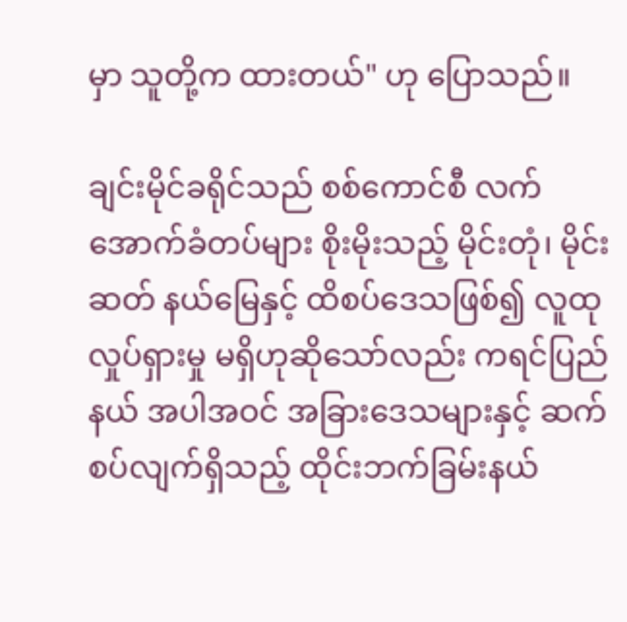မှာ သူတို့က ထားတယ်" ဟု ပြောသည်။

ချင်းမိုင်ခရိုင်သည် စစ်ကောင်စီ လက်အောက်ခံတပ်များ စိုးမိုးသည့် မိုင်းတုံ၊ မိုင်းဆတ် နယ်မြေနှင့် ထိစပ်ဒေသဖြစ်၍ လူထုလှုပ်ရှားမှု မရှိဟုဆိုသော်လည်း ကရင်ပြည်နယ် အပါအဝင် အခြားဒေသများနှင့် ဆက်စပ်လျက်ရှိသည့် ထိုင်းဘက်ခြမ်းနယ်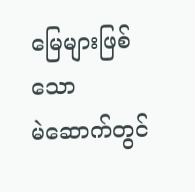မြေများဖြစ်သော မဲ‌ဆောက်တွင်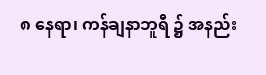၈ နေရာ၊ ကန်ချနာဘူရီ ၌ အနည်း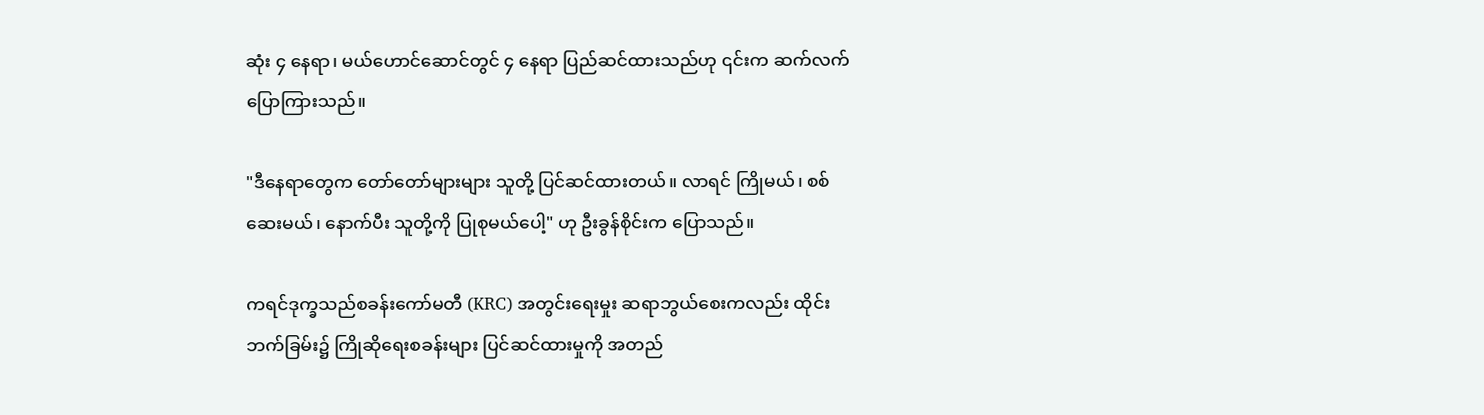ဆုံး ၄ နေရာ၊ မယ်ဟောင်ဆောင်တွင် ၄ နေရာ ပြည်ဆင်ထားသည်ဟု ၎င်းက ဆက်လက် ပြောကြားသည်။

"ဒီနေရာတွေက တော်တော်များများ သူတို့ ပြင်ဆင်ထားတယ်။ လာရင် ကြိုမယ်၊ စစ်ဆေးမယ်၊ နောက်ပီး သူတို့ကို ပြုစုမယ်ပေါ့" ဟု ဦးခွန်စိုင်းက ပြောသည်။

ကရင်ဒုက္ခသည်စခန်းကော်မတီ (KRC) အတွင်းရေးမှုး ဆရာဘွယ်စေးကလည်း ထိုင်းဘက်ခြမ်း၌ ကြိုဆိုရေးစခန်းများ ပြင်ဆင်ထားမှုကို အတည်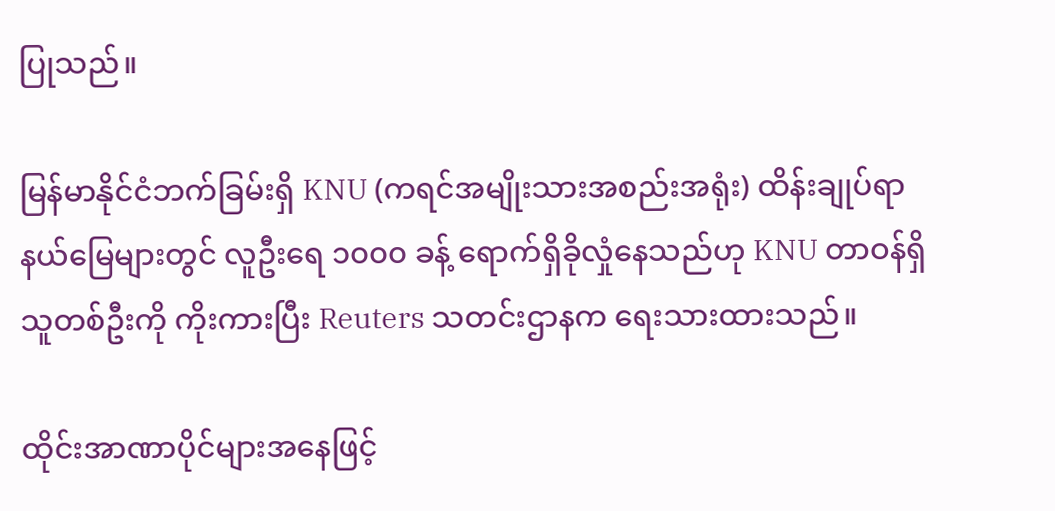ပြုသည်။

မြန်မာနိုင်ငံဘက်ခြမ်းရှိ KNU (ကရင်အမျိုးသားအစည်းအရုံး) ထိန်းချုပ်ရာ နယ်မြေများတွင် လူဦးရေ ၁၀၀၀ ခန့် ရောက်ရှိခိုလှုံနေသည်ဟု KNU တာဝန်ရှိသူတစ်ဦးကို ကိုးကားပြီး Reuters သတင်းဌာနက ရေးသားထားသည်။

ထိုင်းအာဏာပိုင်များအနေဖြင့်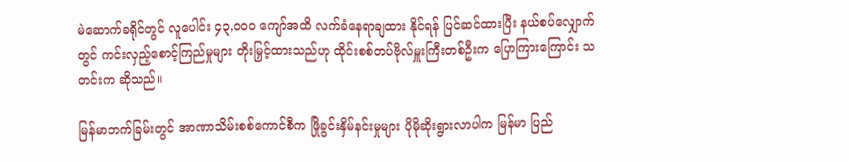မဲဆောက်ခရိုင်တွင် လူပေါင်း ၄၃,၀၀၀ ကျော်အထိ လက်ခံနေရာချထား နိုင်ရန် ပြင်ဆင်ထားပြီး နယ်စပ်လျှောက်တွင် ကင်းလှည့်စောင့်ကြည်မှုများ တိုးမြှင့်ထားသည်ဟု ထိုင်းစစ်တပ်ဗိုလ်မှူးကြီးတစ်ဦးက ပြောကြားကြောင်း သတင်းက ဆိုသည်။

မြန်မာဘက်ခြမ်းတွင် အာဏာသိမ်းစစ်ကောင်စီက ဖြိုခွင်းနှိမ်နင်းမှုများ ပိုမိုဆိုးရွားလာပါက မြန်မာ ပြည်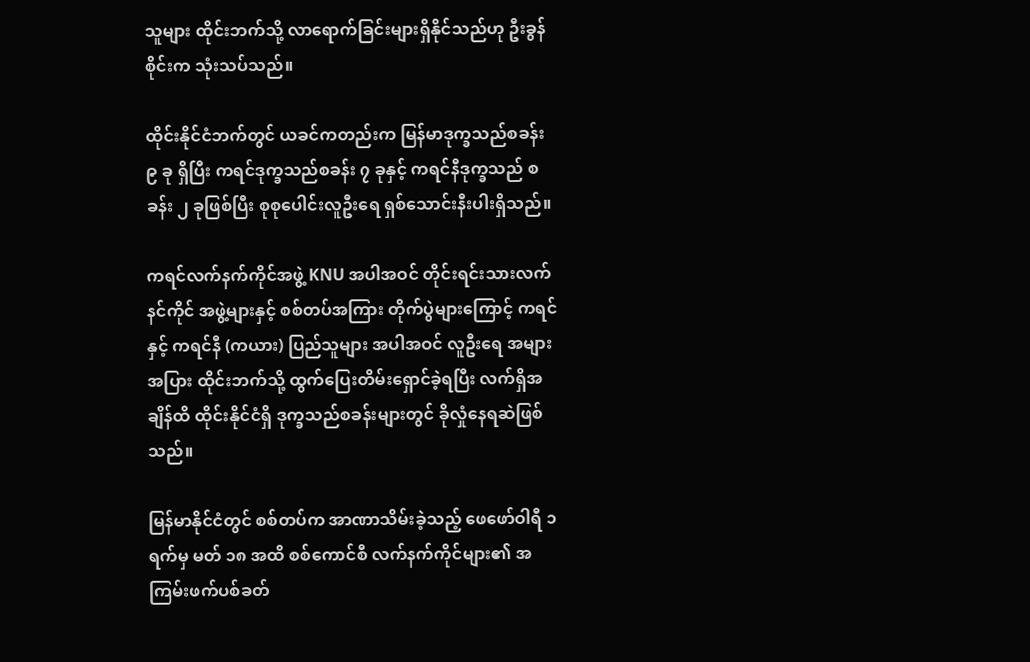သူများ ထိုင်းဘက်သို့ လာရောက်ခြင်းများရှိနိုင်သည်ဟု ဦးခွန်စိုင်းက သုံးသပ်သည်။

ထိုင်းနိုင်ငံဘက်တွင် ယခင်ကတည်းက မြန်မာဒုက္ခသည်စခန်း ၉ ခု ရှိပြီး ကရင်ဒုက္ခသည်စခန်း ၇ ခုနှင့် ကရင်နီဒုက္ခသည် စခန်း ၂ ခုဖြစ်ပြီး စုစုပေါင်းလူဦးရေ ရှစ်သောင်းနီးပါးရှိသည်။

ကရင်လက်နက်ကိုင်အဖွဲ့ KNU အပါအဝင် တိုင်းရင်းသားလက်နင်ကိုင် အဖွဲ့များနှင့် စစ်တပ်အကြား တိုက်ပွဲများကြောင့် ကရင်နှင့် ကရင်နီ (ကယား) ပြည်သူများ အပါအဝင် လူဦးရေ အများအပြား ထိုင်းဘက်သို့ ထွက်ပြေးတိမ်းရှောင်ခဲ့ရပြီး လက်ရှိအချိန်ထိ ထိုင်းနိုင်ငံရှိ ဒုက္ခသည်စခန်းများတွင် ခိုလှုံနေရဆဲဖြစ်သည်။

မြန်မာနိုင်ငံတွင် စစ်တပ်က အာဏာသိမ်းခဲ့သည့် ဖေဖော်ဝါရီ ၁ ရက်မှ မတ် ၁၈ အထိ စစ်ကောင်စီ လက်နက်ကိုင်များ၏ အကြမ်းဖက်ပစ်ခတ်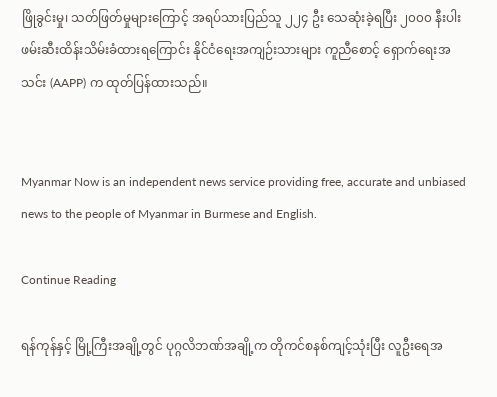ဖြိုခွင်းမှု၊ သတ်ဖြတ်မှုများကြောင့် အရပ်သားပြည်သူ ၂၂၄ ဦး သေဆုံးခဲ့ရပြီး ၂၀၀၀ နီးပါးဖမ်းဆီးထိန်းသိမ်းခံထားရကြောင်း နိုင်ငံရေးအကျဉ်းသားများ ကူညီစောင့် ရှောက်ရေးအသင်း (AAPP) က ထုတ်ပြန်ထားသည်။


Myanmar Now is an independent news service providing free, accurate and unbiased news to the people of Myanmar in Burmese and English.

Continue Reading

ရန်ကုန်နှင့် မြို့ကြီးအချို့တွင် ပုဂ္ဂလိဘဏ်အချို့က တိုကင်စနစ်ကျင့်သုံးပြီး လူဦးရေအ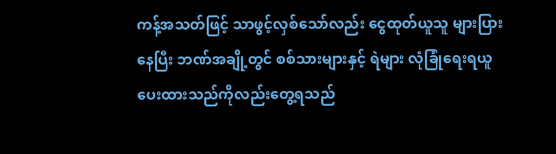ကန့်အသတ်ဖြင့် သာဖွင့်လှစ်သော်လည်း ငွေထုတ်ယူသူ များပြားနေပြီး ဘဏ်အချို့တွင် စစ်သားများနှင့် ရဲများ လုံခြုံရေးရယူပေးထားသည်ကိုလည်းတွေ့ရသည်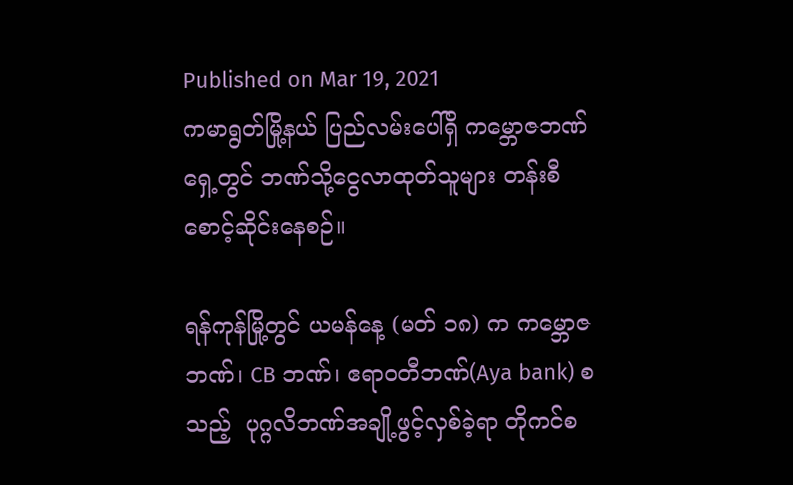Published on Mar 19, 2021
ကမာရွတ်မြို့နယ် ပြည်လမ်းပေါ်ရှိ ကမ္ဘောဇဘဏ်ရှေ့တွင် ဘဏ်သို့ငွေလာထုတ်သူများ တန်းစီစောင့်ဆိုင်းနေစဉ်။

ရန်ကုန်မြို့တွင် ယမန်နေ့ (မတ် ၁၈) က ကမ္ဘောဇဘဏ်၊ CB ဘဏ်၊ ဧရာဝတီဘဏ်(Aya bank) စသည့်  ပုဂ္ဂလိဘဏ်အချို့ဖွင့်လှစ်ခဲ့ရာ တိုကင်စ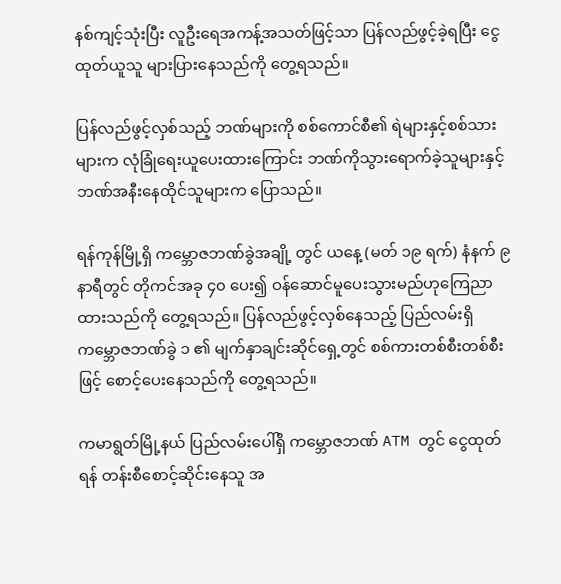နစ်ကျင့်သုံးပြီး လူဦးရေအကန့်အသတ်ဖြင့်သာ ပြန်လည်ဖွင့်ခဲ့ရပြီး ငွေထုတ်ယူသူ များပြားနေသည်ကို တွေ့ရသည်။

ပြန်လည်ဖွင့်လှစ်သည့် ဘဏ်များကို စစ်ကောင်စီ၏ ရဲများနှင့်စစ်သားများက လုံခြုံရေးယူပေးထားကြောင်း ဘဏ်ကိုသွားရောက်ခဲ့သူများနှင့် ဘဏ်အနီးနေထိုင်သူများက ပြောသည်။

ရန်ကုန်မြို့ရှိ ကမ္ဘောဇဘဏ်ခွဲအချို့ တွင် ယနေ့ (မတ် ၁၉ ရက်) နံနက် ၉ နာရီတွင် တိုကင်အခု ၄၀ ပေး၍ ဝန်ဆောင်မူပေးသွားမည်ဟုကြေညာထားသည်ကို တွေ့ရသည်။ ပြန်လည်ဖွင့်လှစ်နေသည့် ပြည်လမ်းရှိ ကမ္ဘောဇဘဏ်ခွဲ ၁ ၏ မျက်နှာချင်းဆိုင်ရှေ့တွင် စစ်ကားတစ်စီးတစ်စီးဖြင့် စောင့်ပေးနေသည်ကို တွေ့ရသည်။

ကမာရွတ်မြို့နယ် ပြည်လမ်းပေါ်ရှိ ကမ္ဘောဇဘဏ် ATM တွင် ငွေထုတ်ရန် တန်းစီစောင့်ဆိုင်းနေသူ အ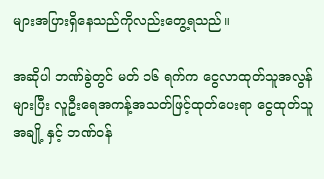များအပြားရှိနေသည်ကိုလည်းတွေ့ရသည်။

အဆိုပါ ဘဏ်ခွဲတွင် မတ် ၁၆ ရက်က ငွေလာထုတ်သူအလွန်များပြီး လူဦးရေအကန့်အသတ်ဖြင့်ထုတ်ပေးရာ ငွေထုတ်သူအချို့ နှင့် ဘဏ်ဝန်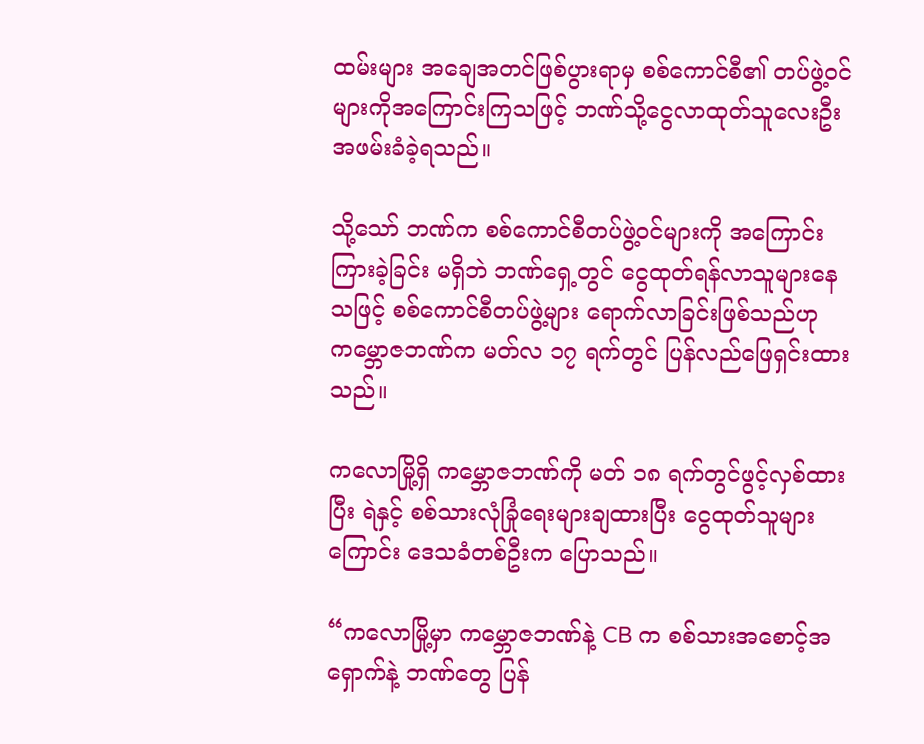ထမ်းများ အချေအတင်ဖြစ်ပွားရာမှ စစ်ကောင်စီ၏ တပ်ဖွဲ့ဝင် များကိုအကြောင်းကြသဖြင့် ဘဏ်သို့ငွေလာထုတ်သူလေးဦး အဖမ်းခံခဲ့ရသည်။

သို့သော် ဘဏ်က စစ်ကောင်စီတပ်ဖွဲ့ဝင်များကို အကြောင်းကြားခဲ့ခြင်း မရှိဘဲ ဘဏ်ရှေ့တွင် ငွေထုတ်ရန်လာသူများနေသဖြင့် စစ်ကောင်စီတပ်ဖွဲ့များ ရောက်လာခြင်းဖြစ်သည်ဟု ကမ္ဘောဇဘဏ်က မတ်လ ၁၇ ရက်တွင် ပြန်လည်ဖြေရှင်းထားသည်။

ကလောမြို့ရှိ ကမ္ဘောဇဘဏ်ကို မတ် ၁၈ ရက်တွင်ဖွင့်လှစ်ထားပြီး ရဲနှင့် စစ်သားလုံခြုံရေးများချထားပြီး ငွေထုတ်သူများကြောင်း ဒေသခံတစ်ဦးက ပြောသည်။

“ကလောမြို့မှာ ကမ္ဘောဇဘဏ်နဲ့ CB က စစ်သားအစောင့်အရှောက်နဲ့ ဘဏ်တွေ ပြန်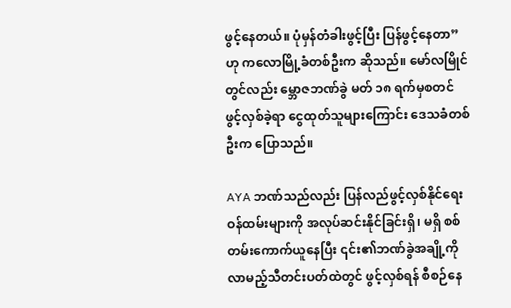ဖွင့်နေတယ်။ ပုံမှန်တံခါးဖွင့်ပြီး ပြန်ဖွင့်နေတာ” ဟု ကလောမြို့ခံတစ်ဦးက ဆိုသည်။ မော်လမြိုင်တွင်လည်း မ္ဘောဇဘဏ်ခွဲ မတ် ၁၈ ရက်မှစတင် ဖွင့်လှစ်ခဲ့ရာ ငွေထုတ်သူများကြောင်း ဒေသခံတစ်ဦးက ပြောသည်။

AYA ဘဏ်သည်လည်း ပြန်လည်ဖွင့်လှစ်နိုင်ရေး ဝန်ထမ်းများကို အလုပ်ဆင်းနိုင်ခြင်းရှိ၊ မရှိ စစ်တမ်းကောက်ယူနေပြီး ၎င်း၏ဘဏ်ခွဲအချို့ကို လာမည့်သီတင်းပတ်ထဲတွင် ဖွင့်လှစ်ရန် စီစဉ်နေ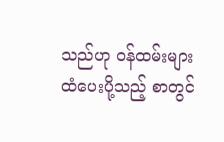သည်ဟု ဝန်ထမ်းများထံပေးပို့သည့် စာတွင်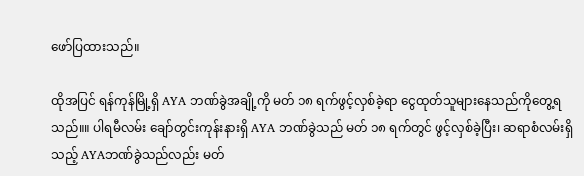ဖော်ပြထားသည်။

ထိုအပြင် ရန်ကုန်မြို့ရှိ AYA ဘဏ်ခွဲအချို့ကို မတ် ၁၈ ရက်ဖွင့်လှစ်ခဲ့ရာ ငွေထုတ်သူများနေသည်ကိုတွေ့ရသည်။။ ပါရမီလမ်း ချော်တွင်းကုန်းနားရှိ AYA ဘဏ်ခွဲသည် မတ် ၁၈ ရက်တွင် ဖွင့်လှစ်ခဲ့ပြီး၊ ဆရာစံလမ်းရှိသည့် AYAဘဏ်ခွဲသည်လည်း မတ်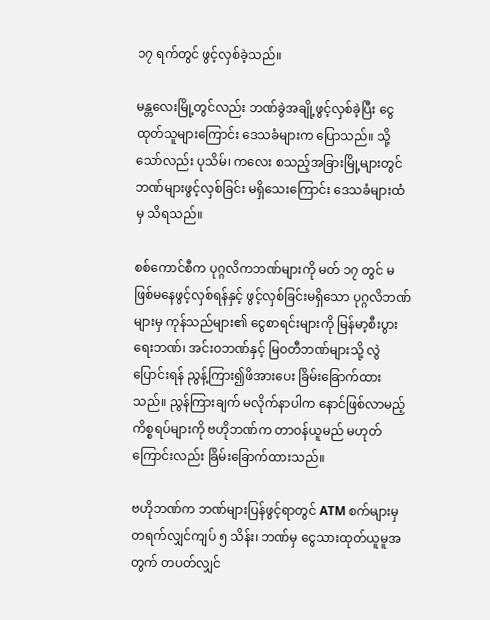၁၇ ရက်တွင် ဖွင့်လှစ်ခဲ့သည်။

မန္တလေးမြို့တွင်လည်း ဘဏ်ခွဲအချို့ဖွင့်လှစ်ခဲ့ပြီး ငွေထုတ်သူများကြောင်း ဒေသခံများက ပြောသည်။ သို့သော်လည်း ပုသိမ်၊ ကလေး စသည့်အခြားမြို့များတွင် ဘဏ်များဖွင့်လှစ်ခြင်း မရှိသေးကြောင်း ဒေသခံများထံမှ သိရသည်။

စစ်ကောင်စီက ပုဂ္ဂလိကဘဏ်များကို မတ် ၁၇ တွင် မဖြစ်မနေဖွင့်လှစ်ရန်နှင့် ဖွင့်လှစ်ခြင်းမရှိသော ပုဂ္ဂလိဘဏ်များမှ ကုန်သည်များ၏ ငွေစာရင်းများကို မြန်မာ့စီးပွားရေးဘဏ်၊ အင်းဝဘဏ်နှင့် မြဝတီဘဏ်များသို့ လွဲပြောင်းရန် ညွန့်ကြား၍ဖိအားပေး ခြိမ်းခြောက်ထားသည်။ ညွန်ကြားချက် မလိုက်နာပါက နောင်ဖြစ်လာမည့် ကိစ္စရပ်များကို ဗဟိုဘဏ်က တာဝန်ယူမည် မဟုတ်ကြောင်းလည်း ခြိမ်းခြောက်ထားသည်။

ဗဟိုဘဏ်က ဘဏ်များပြန်ဖွင့်ရာတွင် ATM စက်များမှ တရက်လျှင်ကျပ် ၅ သိန်း၊ ဘဏ်မှ ငွေသားထုတ်ယူမူအတွက် တပတ်လျှင်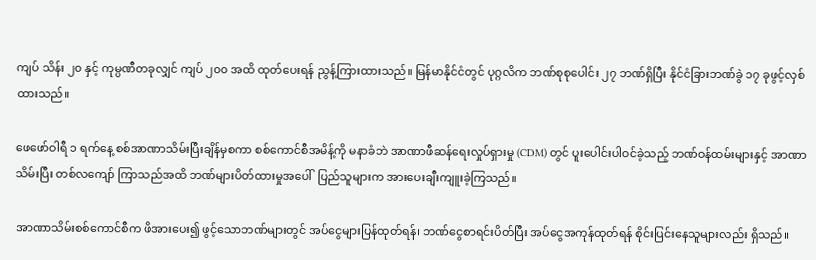ကျပ် သိန်း ၂၀ နှင့် ကုမ္ပဏီတခုလျှင် ကျပ် ၂၀၀ အထိ ထုတ်ပေးရန် ညွန့်ကြားထားသည်။ မြန်မာနိုင်ငံတွင် ပုဂ္ဂလိက ဘဏ်စုစုပေါင်း ၂၇ ဘဏ်ရှိပြီး နိုင်ငံခြားဘဏ်ခွဲ ၁၇ ခုဖွင့်လှစ်ထားသည်။

ဖေဖော်ဝါရီ ၁ ရက်နေ့ စစ်အာဏာသိမ်းပြီးချိန်မှစကာ စစ်ကောင်စီအမိန့်ကို မနာခံဘဲ အာဏာဖီဆန်ရေးလှုပ်ရှားမှု (CDM) တွင် ပူးပေါင်းပါဝင်ခဲ့သည့် ဘဏ်ဝန်ထမ်းများနှင့် အာဏာသိမ်းပြီး တစ်လကျော် ကြာသည်အထိ ဘဏ်များပိတ်ထားမှုအပေါ်  ပြည်သူများက အားပေးချီးကျူးခဲ့ကြသည်။

အာဏာသိမ်းစစ်ကောင်စီက ဖိအားပေး၍ ဖွင့်သောဘဏ်များတွင် အပ်ငွေများပြန်ထုတ်ရန်၊ ဘဏ်ငွေစာရင်းပိတ်ပြီး အပ်ငွေအကုန်ထုတ်ရန် စိုင်းပြင်းနေသူများလည်း ရှိသည်။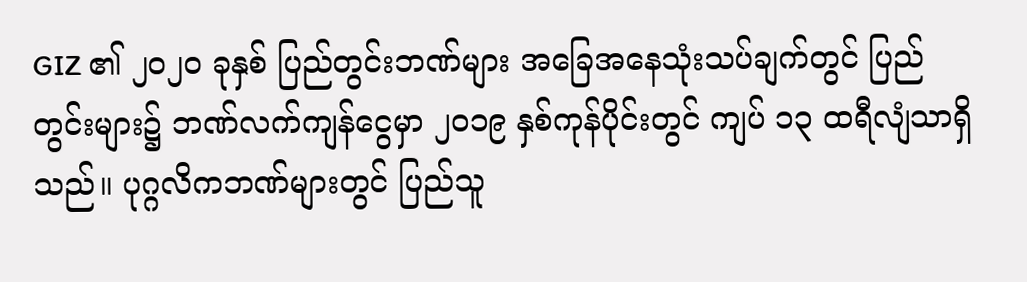GIZ ၏ ၂၀၂၀ ခုနှစ် ပြည်တွင်းဘဏ်များ အခြေအနေသုံးသပ်ချက်တွင် ပြည်တွင်းများ၌ ဘဏ်လက်ကျန်ငွေမှာ ၂၀၁၉ နှစ်ကုန်ပိုင်းတွင် ကျပ် ၁၃ ထရီလျံသာရှိသည်။ ပုဂ္ဂလိကဘဏ်များတွင် ပြည်သူ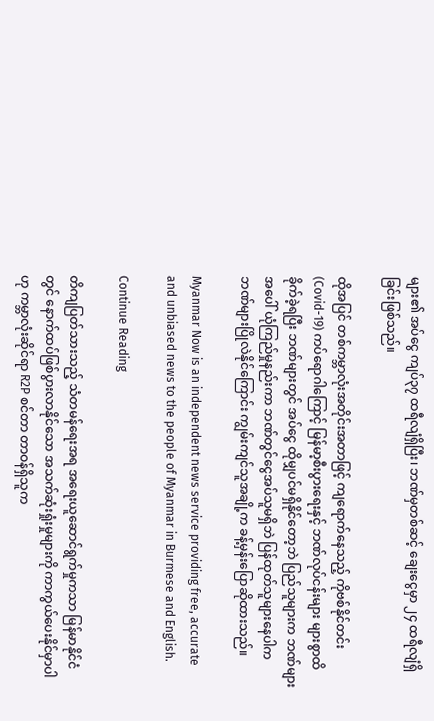များ၏ အပ်ငွေ ကျပ်၃၇ ထရီလျံရှိပြီး၊ ဘဏ်မှတစ်ဆင့် ချေးငွေမှာ ၂၄ ထရီလျံရှိခြင်းဖြစ်သည်။

ထိုအပြင် တစ်ကမ္ဘာလုံးအတိုင်းအတာဖြင့် ကျရောက်နေသည့် ကိုဗစ်နိုင်တင်း (Covid-19) ကပ်ရောဂါကြောင့် မြန်မာ့စီးပွားရေးနှင့် ဘဏ်လုပ်ငန်းများ များစွာထိခိုက်ခဲ့ရပြီး ဘဏ်များတွင် အပ်ငွေ ထိုမျှပင်မရှိနိုင်တော့ဘဲ ပြည်သူများက ဘဏ်များအပေါ် ယုံကြည်မှုနည်းကာ ဘဏ်တွင်ငွေအပ်သူမရှိဘဲ ပြန်ထုတ်သူများနေပါက ဘဏ်များပြိုလဲနိုင်ကြောင်း ကျွမ်းကျင်သူအချို့က ခန့်မှန်းပြောဆိုထားသည်။

Myanmar Now is an independent news service providing free, accurate and unbiased news to the people of Myanmar in Burmese and English.

Continue Reading

တိကျပြတ်သားသည့် သံတမန်ရေးအရ အရေးယူဆောင်ရွက်မှုကသာ မြန်မာနိုင်ငံတွင် နောက်ထပ်ဖြစ်ပွားလာနိုင်သော အသက်ဆုံးရှုံးမှုများကို ကာကွယ်ပေးနိုင်မှာပါဟု ကမ္ဘာလုံးဆိုင်ရာ R2P စင်တာ တာဝန်ရှိသူက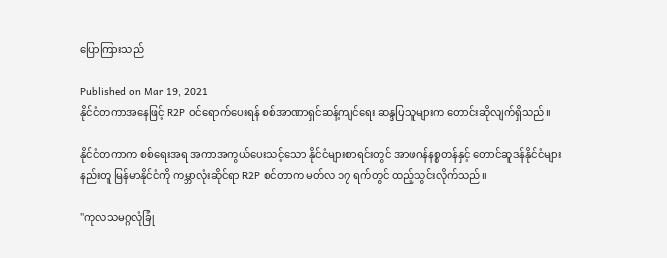ပြောကြားသည်

Published on Mar 19, 2021
နိုင်ငံတကာအနေဖြင့် R2P ဝင်ရောက်ပေးရန် စစ်အာဏာရှင်ဆန့်ကျင်ရေး ဆန္ဒပြသူများက တောင်းဆိုလျက်ရှိသည်။

နိုင်ငံတကာက စစ်ရေးအရ အကာအကွယ်ပေးသင့်သော နိုင်ငံများစာရင်းတွင် အာဖဂန်နစ္စတန်နှင့် တောင်ဆူဒန်နိုင်ငံများနည်းတူ မြန်မာနိုင်ငံကို ကမ္ဘာလုံးဆိုင်ရာ R2P စင်တာက မတ်လ ၁၇ ရက်တွင် ထည့်သွင်းလိုက်သည်။

''ကုလသမဂ္ဂလုံခြုံ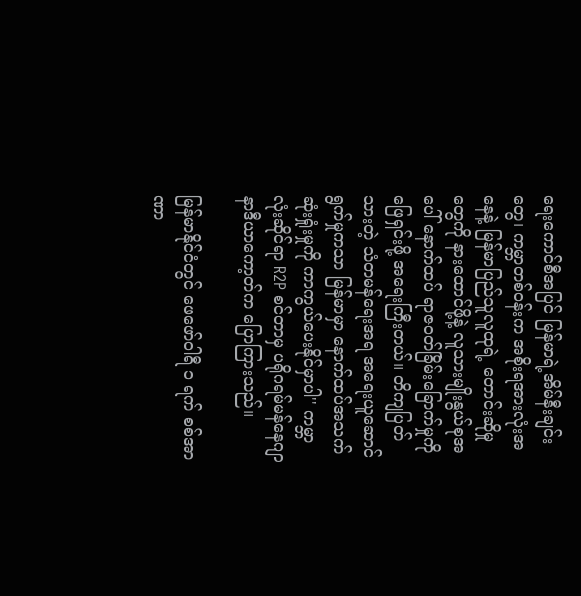ရေးကောင်စီအပြင် မြန်မာရဲ့အိမ်နီးချင်းတွေ၊ ကမ္ဘာတစ်ဝန်းက အစိုးရအားလုံးအနေနဲ့ မြန်မာပြည်သူလူထုရဲ့ တောင်းဆိုမှုတွေကို နားထောင်ဖို့နဲ့ လူသားမျိုးနွယ်စုအပေါ် နောက်ထပ် ရာဇဝတ်ခြိမ်းခြောက်မှုကို ဖြေရှင်းဖို့ အရေးကြီးတယ်။ တိကျပြတ်သားတဲ့ သံတမန်ရေးအရ အရေးယူဆောင်ရွက်မှုကသာ မြန်မာမှာ နောက်ထပ်အသက်ဆုံးရှုံးမှုကို ကာကွယ်ပေးနိုင်မှာပါ'' ကမ္ဘာလုံးဆိုင်ရာ R2P စင်တာမှ ပရိုဂရမ်မန်နေဂျာနာဒီယာကော့တ်က ပြောကြားသည်။

မြန်မာနိုင်ငံတွင် ဖေဖော်ဝါရီ ၁ ရက် စစ်အာဏာ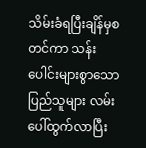သိမ်းခံရပြီးချိန်မှစတင်ကာ သန်းပေါင်းများစွာသောပြည်သူများ လမ်းပေါ်ထွက်လာပြီး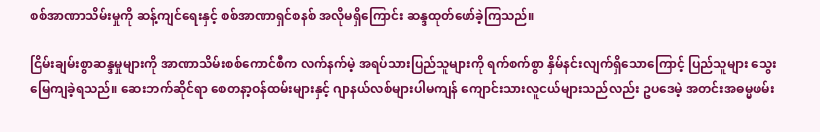စစ်အာဏာသိမ်းမှုကို ဆန့်ကျင်ရေးနှင့် စစ်အာဏာရှင်စနစ် အလိုမရှိကြောင်း ဆန္ဒထုတ်ဖော်ခဲ့ကြသည်။

ငြိမ်းချမ်းစွာဆန္ဒမှုများကို အာဏာသိမ်းစစ်ကောင်စီက လက်နက်မဲ့ အရပ်သားပြည်သူများကို ရက်စက်စွာ နှိမ်နင်းလျက်ရှိသောကြောင့် ပြည်သူများ သွေးမြေကျခဲ့ရသည်။ ဆေးဘက်ဆိုင်ရာ စေတနာ့ဝန်ထမ်းများနှင့် ဂျာနယ်လစ်များပါမကျန် ကျောင်းသားလူငယ်များသည်လည်း ဥပဒေမဲ့ အတင်းအဓမ္မဖမ်း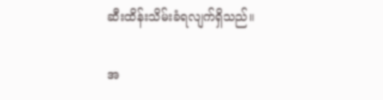ဆီးထိန်းသိမ်းခံရလျက်ရှိသည်။

အ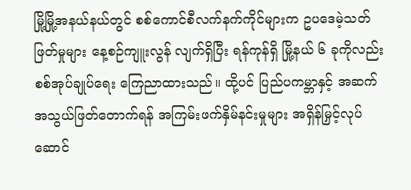မြို့မြို့အနယ်နယ်တွင် စစ်ကောင်စီလက်နက်ကိုင်များက ဥပဒေမဲ့သတ်ဖြတ်မှုများ နေ့စဉ်ကျူးလွန် လျက်ရှိပြီး ရန်ကုန်ရှိ မြို့နယ် ၆ ခုကိုလည်း စစ်အုပ်ချုပ်ရေး ကြေညာထားသည်။ ထို့ပင် ပြည်ပကမ္ဘာနှင့် အဆက်အသွယ်ဖြတ်တောက်ရန် အကြမ်းဖက်နှိမ်နင်းမှုများ အရှိန်မြှင့်လုပ်ဆောင်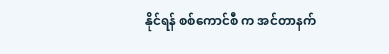နိုင်ရန် စစ်ကောင်စီ က အင်တာနက်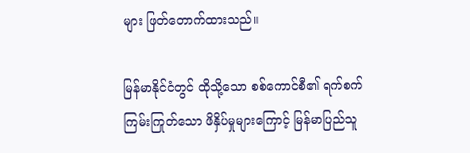များ ဖြတ်တောက်ထားသည်။

မြန်မာနိုင်ငံတွင် ထိုသို့သော စစ်ကောင်စီ၏ ရက်စက်ကြမ်းကြုတ်သော ဖိနှိပ်မှုများကြောင့် မြန်မာပြည်သူ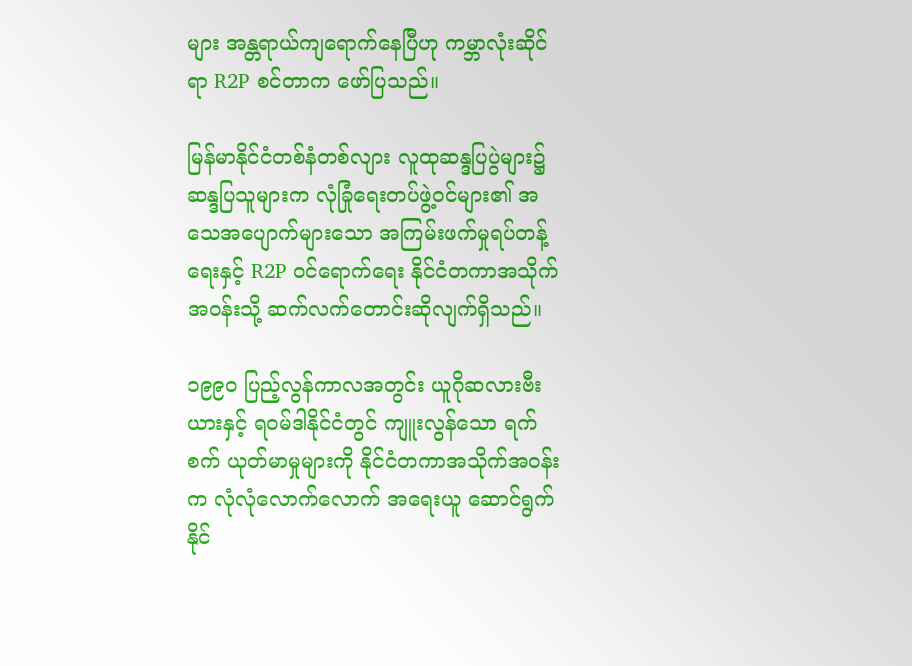များ အန္တရာယ်ကျရောက်နေပြီဟု ကမ္ဘာလုံးဆိုင်ရာ R2P စင်တာက ဖော်ပြသည်။

မြန်မာနိုင်ငံတစ်နံတစ်လျား လူထုဆန္ဒပြပွဲများ၌ ဆန္ဒပြသူများက လုံခြုံရေးတပ်ဖွဲ့ဝင်များ၏ အသေအပျောက်များသော အကြမ်းဖက်မှုရပ်တန့်ရေးနှင့် R2P ဝင်ရောက်ရေး နိုင်ငံတကာအသိုက်အဝန်းသို့ ဆက်လက်တောင်းဆိုလျက်ရှိသည်။

၁၉၉၀ ပြည့်လွန်ကာလအတွင်း ယူဂိုဆလားဗီးယားနှင့် ရဝမ်ဒါနိုင်ငံတွင် ကျူးလွန်သော ရက်စက် ယုတ်မာမှုများကို နိုင်ငံတကာအသိုက်အဝန်းက လုံလုံလောက်လောက် အရေးယူ ဆောင်ရွက်နိုင်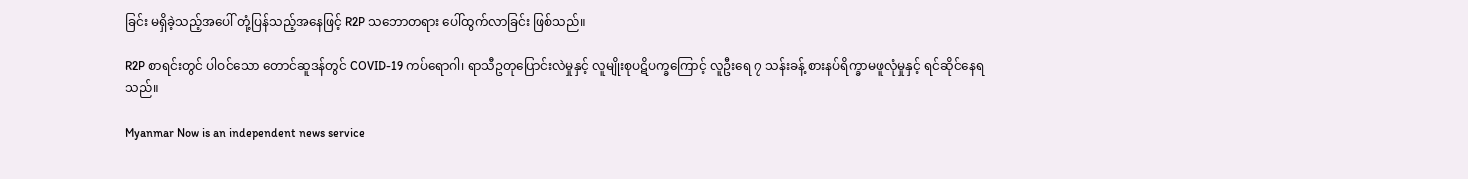ခြင်း မရှိခဲ့သည့်အပေါ် တုံ့ပြန်သည့်အနေဖြင့် R2P သဘောတရား ပေါ်ထွက်လာခြင်း ဖြစ်သည်။

R2P စာရင်းတွင် ပါဝင်သော တောင်ဆူဒန်တွင် COVID-19 ကပ်ရောဂါ၊ ရာသီဥတုပြောင်းလဲမှုနှင့် လူမျိုးစုပဋိပက္ခကြောင့် လူဦးရေ ၇ သန်းခန့် စားနပ်ရိက္ခာမဖူလုံမှုနှင့် ရင်ဆိုင်နေရသည်။

Myanmar Now is an independent news service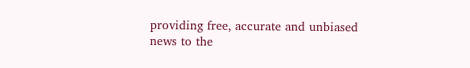providing free, accurate and unbiased news to the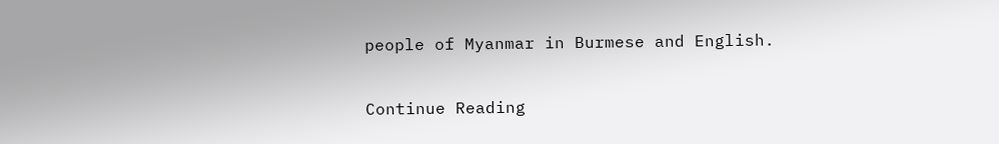people of Myanmar in Burmese and English.

Continue Reading